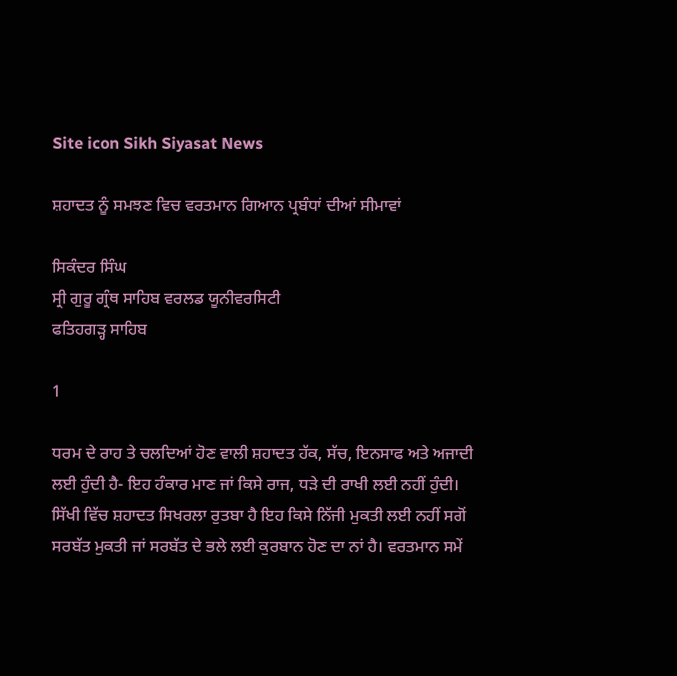Site icon Sikh Siyasat News

ਸ਼ਹਾਦਤ ਨੂੰ ਸਮਝਣ ਵਿਚ ਵਰਤਮਾਨ ਗਿਆਨ ਪ੍ਰਬੰਧਾਂ ਦੀਆਂ ਸੀਮਾਵਾਂ

ਸਿਕੰਦਰ ਸਿੰਘ
ਸ੍ਰੀ ਗੁਰੂ ਗ੍ਰੰਥ ਸਾਹਿਬ ਵਰਲਡ ਯੂਨੀਵਰਸਿਟੀ
ਫਤਿਹਗੜ੍ਹ ਸਾਹਿਬ

1

ਧਰਮ ਦੇ ਰਾਹ ਤੇ ਚਲਦਿਆਂ ਹੋਣ ਵਾਲੀ ਸ਼ਹਾਦਤ ਹੱਕ, ਸੱਚ, ਇਨਸਾਫ ਅਤੇ ਅਜਾਦੀ ਲਈ ਹੁੰਦੀ ਹੈ- ਇਹ ਹੰਕਾਰ ਮਾਣ ਜਾਂ ਕਿਸੇ ਰਾਜ, ਧੜੇ ਦੀ ਰਾਖੀ ਲਈ ਨਹੀਂ ਹੁੰਦੀ। ਸਿੱਖੀ ਵਿੱਚ ਸ਼ਹਾਦਤ ਸਿਖਰਲਾ ਰੁਤਬਾ ਹੈ ਇਹ ਕਿਸੇ ਨਿੱਜੀ ਮੁਕਤੀ ਲਈ ਨਹੀਂ ਸਗੋਂ ਸਰਬੱਤ ਮੁਕਤੀ ਜਾਂ ਸਰਬੱਤ ਦੇ ਭਲੇ ਲਈ ਕੁਰਬਾਨ ਹੋਣ ਦਾ ਨਾਂ ਹੈ। ਵਰਤਮਾਨ ਸਮੇਂ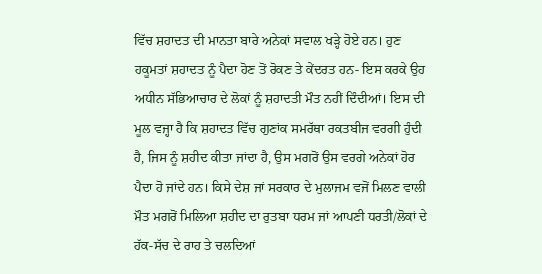ਵਿੱਚ ਸ਼ਹਾਦਤ ਦੀ ਮਾਨਤਾ ਬਾਰੇ ਅਨੇਕਾਂ ਸਵਾਲ ਖੜ੍ਹੇ ਹੋਏ ਹਨ। ਹੁਣ ਹਕੂਮਤਾਂ ਸ਼ਹਾਦਤ ਨੂੰ ਪੈਦਾ ਹੋਣ ਤੋਂ ਰੋਕਣ ਤੇ ਕੇਂਦਰਤ ਹਨ- ਇਸ ਕਰਕੇ ਉਹ ਅਧੀਨ ਸੱਭਿਆਚਾਰ ਦੇ ਲੋਕਾਂ ਨੂੰ ਸ਼ਹਾਦਤੀ ਮੌਤ ਨਹੀਂ ਦਿੰਦੀਆਂ। ਇਸ ਦੀ ਮੂਲ ਵਜ੍ਹਾ ਹੈ ਕਿ ਸ਼ਹਾਦਤ ਵਿੱਚ ਗੁਣਾਂਕ ਸਮਰੱਥਾ ਰਕਤਬੀਜ ਵਰਗੀ ਹੁੰਦੀ ਹੈ, ਜਿਸ ਨੂੰ ਸ਼ਹੀਦ ਕੀਤਾ ਜਾਂਦਾ ਹੈ, ਉਸ ਮਗਰੋਂ ਉਸ ਵਰਗੇ ਅਨੇਕਾਂ ਹੋਰ ਪੈਦਾ ਹੋ ਜਾਂਦੇ ਹਨ। ਕਿਸੇ ਦੇਸ਼ ਜਾਂ ਸਰਕਾਰ ਦੇ ਮੁਲਾਜਮ ਵਜੋਂ ਮਿਲਣ ਵਾਲੀ ਮੌਤ ਮਗਰੋਂ ਮਿਲਿਆ ਸ਼ਹੀਦ ਦਾ ਰੁਤਬਾ ਧਰਮ ਜਾਂ ਆਪਣੀ ਧਰਤੀ/ਲੋਕਾਂ ਦੇ ਹੱਕ-ਸੱਚ ਦੇ ਰਾਹ ਤੇ ਚਲਦਿਆਂ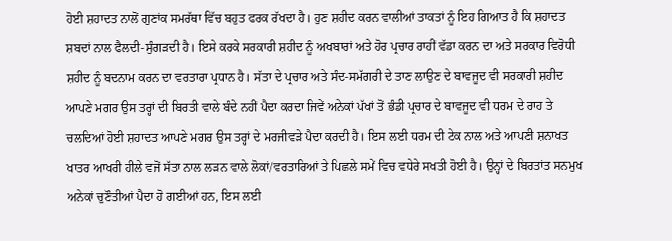ਹੋਈ ਸ਼ਹਾਦਤ ਨਾਲੋਂ ਗੁਣਾਂਕ ਸਮਰੱਥਾ ਵਿੱਚ ਬਹੁਤ ਫਰਕ ਰੱਖਦਾ ਹੈ। ਹੁਣ ਸ਼ਹੀਦ ਕਰਨ ਵਾਲੀਆਂ ਤਾਕਤਾਂ ਨੂੰ ਇਹ ਗਿਆਤ ਹੈ ਕਿ ਸ਼ਹਾਦਤ ਸ਼ਬਦਾਂ ਨਾਲ ਫੈਲਦੀ-ਸੁੰਗੜਦੀ ਹੈ। ਇਸੇ ਕਰਕੇ ਸਰਕਾਰੀ ਸ਼ਹੀਦ ਨੂੰ ਅਖਬਾਰਾਂ ਅਤੇ ਹੋਰ ਪ੍ਰਚਾਰ ਰਾਹੀਂ ਵੱਡਾ ਕਰਨ ਦਾ ਅਤੇ ਸਰਕਾਰ ਵਿਰੋਧੀ ਸ਼ਹੀਦ ਨੂੰ ਬਦਨਾਮ ਕਰਨ ਦਾ ਵਰਤਾਰਾ ਪ੍ਰਧਾਨ ਹੈ। ਸੱਤਾ ਦੇ ਪ੍ਰਚਾਰ ਅਤੇ ਸੰਦ-ਸਮੱਗਰੀ ਦੇ ਤਾਣ ਲਾਉਣ ਦੇ ਬਾਵਜੂਦ ਵੀ ਸਰਕਾਰੀ ਸ਼ਹੀਦ ਆਪਣੇ ਮਗਰ ਉਸ ਤਰ੍ਹਾਂ ਦੀ ਬਿਰਤੀ ਵਾਲੇ ਬੰਦੇ ਨਹੀਂ ਪੈਦਾ ਕਰਦਾ ਜਿਵੇਂ ਅਨੇਕਾਂ ਪੱਖਾਂ ਤੋਂ ਭੰਡੀ ਪ੍ਰਚਾਰ ਦੇ ਬਾਵਜੂਦ ਵੀ ਧਰਮ ਦੇ ਰਾਹ ਤੇ ਚਲਦਿਆਂ ਹੋਈ ਸ਼ਹਾਦਤ ਆਪਣੇ ਮਗਰ ਉਸ ਤਰ੍ਹਾਂ ਦੇ ਮਰਜੀਵੜੇ ਪੈਦਾ ਕਰਦੀ ਹੈ। ਇਸ ਲਈ ਧਰਮ ਦੀ ਟੇਕ ਨਾਲ ਅਤੇ ਆਪਣੀ ਸ਼ਨਾਖਤ ਖਾਤਰ ਆਖਰੀ ਹੀਲੇ ਵਜੋਂ ਸੱਤਾ ਨਾਲ ਲੜਨ ਵਾਲੇ ਲੋਕਾਂ/ਵਰਤਾਰਿਆਂ ਤੇ ਪਿਛਲੇ ਸਮੇਂ ਵਿਚ ਵਧੇਰੇ ਸਖਤੀ ਹੋਈ ਹੈ। ਉਨ੍ਹਾਂ ਦੇ ਬਿਰਤਾਂਤ ਸਨਮੁਖ ਅਨੇਕਾਂ ਚੁਣੌਤੀਆਂ ਪੈਦਾ ਹੋ ਗਈਆਂ ਹਨ, ਇਸ ਲਈ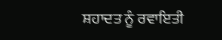ਸ਼ਹਾਦਤ ਨੂੰ ਰਵਾਇਤੀ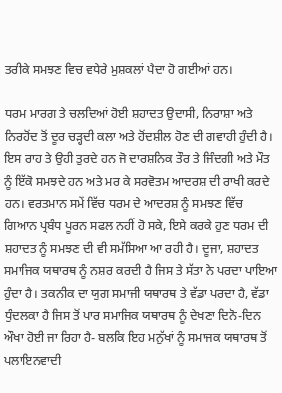ਤਰੀਕੇ ਸਮਝਣ ਵਿਚ ਵਧੇਰੇ ਮੁਸ਼ਕਲਾਂ ਪੈਦਾ ਹੋ ਗਈਆਂ ਹਨ।

ਧਰਮ ਮਾਰਗ ਤੇ ਚਲਦਿਆਂ ਹੋਈ ਸ਼ਹਾਦਤ ਉਦਾਸੀ, ਨਿਰਾਸ਼ਾ ਅਤੇ ਨਿਰਹੋਂਦ ਤੋਂ ਦੂਰ ਚੜ੍ਹਦੀ ਕਲਾ ਅਤੇ ਹੋਂਦਸ਼ੀਲ ਹੋਣ ਦੀ ਗਵਾਹੀ ਹੁੰਦੀ ਹੈ। ਇਸ ਰਾਹ ਤੇ ਉਹੀ ਤੁਰਦੇ ਹਨ ਜੋ ਦਾਰਸ਼ਨਿਕ ਤੌਰ ਤੇ ਜਿੰਦਗੀ ਅਤੇ ਮੌਤ ਨੂੰ ਇੱਕੋ ਸਮਝਦੇ ਹਨ ਅਤੇ ਮਰ ਕੇ ਸਰਵੋਤਮ ਆਦਰਸ਼ ਦੀ ਰਾਖੀ ਕਰਦੇ ਹਨ। ਵਰਤਮਾਨ ਸਮੇਂ ਵਿੱਚ ਧਰਮ ਦੇ ਆਦਰਸ਼ ਨੂੰ ਸਮਝਣ ਵਿੱਚ ਗਿਆਨ ਪ੍ਰਬੰਧ ਪੂਰਨ ਸਫਲ ਨਹੀਂ ਹੋ ਸਕੇ, ਇਸੇ ਕਰਕੇ ਹੁਣ ਧਰਮ ਦੀ ਸ਼ਹਾਦਤ ਨੂੰ ਸਮਝਣ ਦੀ ਵੀ ਸਮੱਸਿਆ ਆ ਰਹੀ ਹੈ। ਦੂਜਾ, ਸ਼ਹਾਦਤ ਸਮਾਜਿਕ ਯਥਾਰਥ ਨੂੰ ਨਸ਼ਰ ਕਰਦੀ ਹੈ ਜਿਸ ਤੇ ਸੱਤਾ ਨੇ ਪਰਦਾ ਪਾਇਆ ਹੁੰਦਾ ਹੈ। ਤਕਨੀਕ ਦਾ ਯੁਗ ਸਮਾਜੀ ਯਥਾਰਥ ਤੇ ਵੱਡਾ ਪਰਦਾ ਹੈ, ਵੱਡਾ ਧੁੰਦਲਕਾ ਹੈ ਜਿਸ ਤੋਂ ਪਾਰ ਸਮਾਜਿਕ ਯਥਾਰਥ ਨੂੰ ਦੇਖਣਾ ਦਿਨੋ-ਦਿਨ ਔਖਾ ਹੋਈ ਜਾ ਰਿਹਾ ਹੈ- ਬਲਕਿ ਇਹ ਮਨੁੱਖਾਂ ਨੂੰ ਸਮਾਜਕ ਯਥਾਰਥ ਤੋਂ ਪਲਾਇਨਵਾਦੀ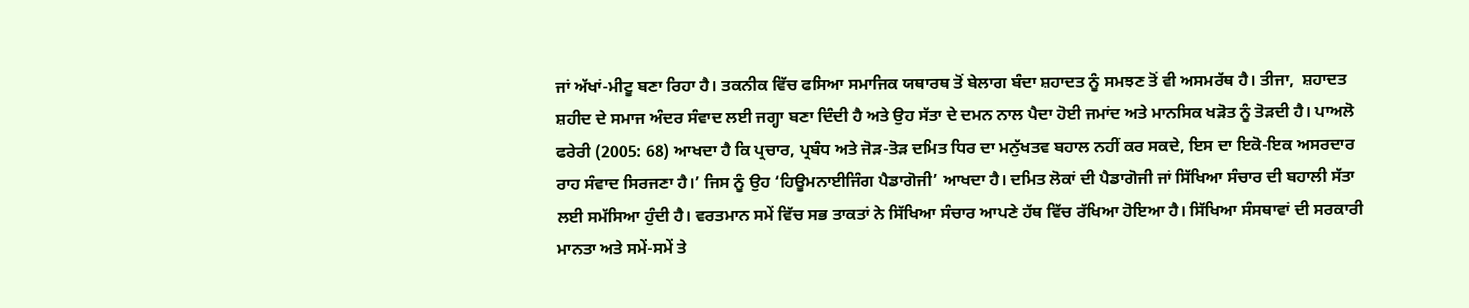ਜਾਂ ਅੱਖਾਂ-ਮੀਟੂ ਬਣਾ ਰਿਹਾ ਹੈ। ਤਕਨੀਕ ਵਿੱਚ ਫਸਿਆ ਸਮਾਜਿਕ ਯਥਾਰਥ ਤੋਂ ਬੇਲਾਗ ਬੰਦਾ ਸ਼ਹਾਦਤ ਨੂੰ ਸਮਝਣ ਤੋਂ ਵੀ ਅਸਮਰੱਥ ਹੈ। ਤੀਜਾ,  ਸ਼ਹਾਦਤ ਸ਼ਹੀਦ ਦੇ ਸਮਾਜ ਅੰਦਰ ਸੰਵਾਦ ਲਈ ਜਗ੍ਹਾ ਬਣਾ ਦਿੰਦੀ ਹੈ ਅਤੇ ਉਹ ਸੱਤਾ ਦੇ ਦਮਨ ਨਾਲ ਪੈਦਾ ਹੋਈ ਜਮਾਂਦ ਅਤੇ ਮਾਨਸਿਕ ਖੜੋਤ ਨੂੰ ਤੋੜਦੀ ਹੈ। ਪਾਅਲੋ ਫਰੇਰੀ (2005: 68) ਆਖਦਾ ਹੈ ਕਿ ਪ੍ਰਚਾਰ, ਪ੍ਰਬੰਧ ਅਤੇ ਜੋੜ-ਤੋੜ ਦਮਿਤ ਧਿਰ ਦਾ ਮਨੁੱਖਤਵ ਬਹਾਲ ਨਹੀਂ ਕਰ ਸਕਦੇ, ਇਸ ਦਾ ਇਕੋ-ਇਕ ਅਸਰਦਾਰ ਰਾਹ ਸੰਵਾਦ ਸਿਰਜਣਾ ਹੈ।’ ਜਿਸ ਨੂੰ ਉਹ ‘ਹਿਊਮਨਾਈਜਿੰਗ ਪੈਡਾਗੋਜੀ’ ਆਖਦਾ ਹੈ। ਦਮਿਤ ਲੋਕਾਂ ਦੀ ਪੈਡਾਗੋਜੀ ਜਾਂ ਸਿੱਖਿਆ ਸੰਚਾਰ ਦੀ ਬਹਾਲੀ ਸੱਤਾ ਲਈ ਸਮੱਸਿਆ ਹੁੰਦੀ ਹੈ। ਵਰਤਮਾਨ ਸਮੇਂ ਵਿੱਚ ਸਭ ਤਾਕਤਾਂ ਨੇ ਸਿੱਖਿਆ ਸੰਚਾਰ ਆਪਣੇ ਹੱਥ ਵਿੱਚ ਰੱਖਿਆ ਹੋਇਆ ਹੈ। ਸਿੱਖਿਆ ਸੰਸਥਾਵਾਂ ਦੀ ਸਰਕਾਰੀ ਮਾਨਤਾ ਅਤੇ ਸਮੇਂ-ਸਮੇਂ ਤੇ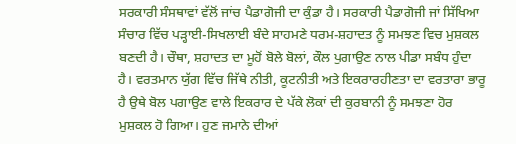ਸਰਕਾਰੀ ਸੰਸਥਾਵਾਂ ਵੱਲੋਂ ਜਾਂਚ ਪੈਡਾਗੋਜੀ ਦਾ ਕੁੰਡਾ ਹੈ। ਸਰਕਾਰੀ ਪੈਡਾਗੋਜੀ ਜਾਂ ਸਿੱਖਿਆ ਸੰਚਾਰ ਵਿੱਚ ਪੜ੍ਹਾਈ-ਸਿਖਲਾਈ ਬੰਦੇ ਸਾਹਮਣੇ ਧਰਮ-ਸ਼ਹਾਦਤ ਨੂੰ ਸਮਝਣ ਵਿਚ ਮੁਸ਼ਕਲ ਬਣਦੀ ਹੈ। ਚੌਥਾ, ਸ਼ਹਾਦਤ ਦਾ ਮੂਹੋਂ ਬੋਲੇ ਬੋਲਾਂ, ਕੌਲ ਪੁਗਾਉਣ ਨਾਲ ਪੀਡਾ ਸਬੰਧ ਹੁੰਦਾ ਹੈ। ਵਰਤਮਾਨ ਯੁੱਗ ਵਿੱਚ ਜਿੱਥੇ ਨੀਤੀ, ਕੂਟਨੀਤੀ ਅਤੇ ਇਕਰਾਰਹੀਣਤਾ ਦਾ ਵਰਤਾਰਾ ਭਾਰੂ ਹੈ ਉਥੇ ਬੋਲ ਪਗਾਉਣ ਵਾਲੇ ਇਕਰਾਰ ਦੇ ਪੱਕੇ ਲੋਕਾਂ ਦੀ ਕੁਰਬਾਨੀ ਨੂੰ ਸਮਝਣਾ ਹੋਰ ਮੁਸ਼ਕਲ ਹੋ ਗਿਆ। ਹੁਣ ਜਮਾਨੇ ਦੀਆਂ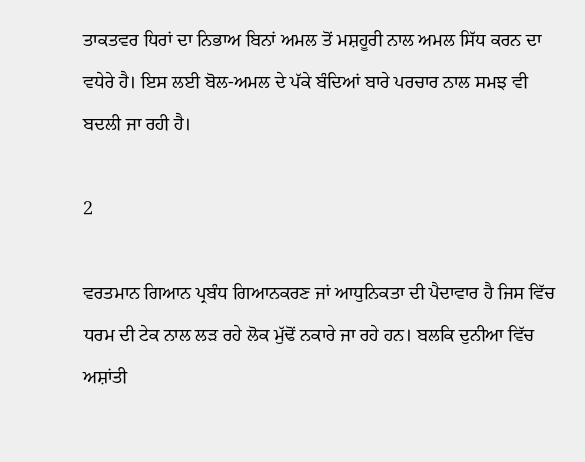ਤਾਕਤਵਰ ਧਿਰਾਂ ਦਾ ਨਿਭਾਅ ਬਿਨਾਂ ਅਮਲ ਤੋਂ ਮਸ਼ਹੂਰੀ ਨਾਲ ਅਮਲ ਸਿੱਧ ਕਰਨ ਦਾ ਵਧੇਰੇ ਹੈ। ਇਸ ਲਈ ਬੋਲ-ਅਮਲ ਦੇ ਪੱਕੇ ਬੰਦਿਆਂ ਬਾਰੇ ਪਰਚਾਰ ਨਾਲ ਸਮਝ ਵੀ ਬਦਲੀ ਜਾ ਰਹੀ ਹੈ।

2

ਵਰਤਮਾਨ ਗਿਆਨ ਪ੍ਰਬੰਧ ਗਿਆਨਕਰਣ ਜਾਂ ਆਧੁਨਿਕਤਾ ਦੀ ਪੈਦਾਵਾਰ ਹੈ ਜਿਸ ਵਿੱਚ ਧਰਮ ਦੀ ਟੇਕ ਨਾਲ ਲੜ ਰਹੇ ਲੋਕ ਮੁੱਢੋਂ ਨਕਾਰੇ ਜਾ ਰਹੇ ਹਨ। ਬਲਕਿ ਦੁਨੀਆ ਵਿੱਚ ਅਸ਼ਾਂਤੀ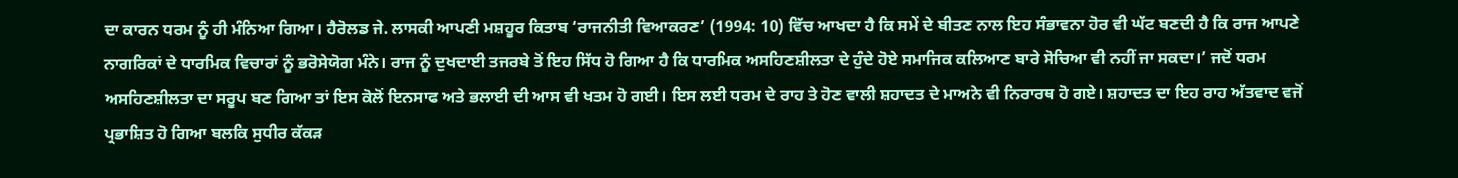ਦਾ ਕਾਰਨ ਧਰਮ ਨੂੰ ਹੀ ਮੰਨਿਆ ਗਿਆ। ਹੈਰੋਲਡ ਜੇ. ਲਾਸਕੀ ਆਪਣੀ ਮਸ਼ਹੂਰ ਕਿਤਾਬ ‘ਰਾਜਨੀਤੀ ਵਿਆਕਰਣ’ (1994: 10) ਵਿੱਚ ਆਖਦਾ ਹੈ ਕਿ ਸਮੇਂ ਦੇ ਬੀਤਣ ਨਾਲ ਇਹ ਸੰਭਾਵਨਾ ਹੋਰ ਵੀ ਘੱਟ ਬਣਦੀ ਹੈ ਕਿ ਰਾਜ ਆਪਣੇ ਨਾਗਰਿਕਾਂ ਦੇ ਧਾਰਮਿਕ ਵਿਚਾਰਾਂ ਨੂੰ ਭਰੋਸੇਯੋਗ ਮੰਨੇ। ਰਾਜ ਨੂੰ ਦੁਖਦਾਈ ਤਜਰਬੇ ਤੋਂ ਇਹ ਸਿੱਧ ਹੋ ਗਿਆ ਹੈ ਕਿ ਧਾਰਮਿਕ ਅਸਹਿਣਸ਼ੀਲਤਾ ਦੇ ਹੁੰਦੇ ਹੋਏ ਸਮਾਜਿਕ ਕਲਿਆਣ ਬਾਰੇ ਸੋਚਿਆ ਵੀ ਨਹੀਂ ਜਾ ਸਕਦਾ।’ ਜਦੋਂ ਧਰਮ ਅਸਹਿਣਸ਼ੀਲਤਾ ਦਾ ਸਰੂਪ ਬਣ ਗਿਆ ਤਾਂ ਇਸ ਕੋਲੋਂ ਇਨਸਾਫ ਅਤੇ ਭਲਾਈ ਦੀ ਆਸ ਵੀ ਖਤਮ ਹੋ ਗਈ। ਇਸ ਲਈ ਧਰਮ ਦੇ ਰਾਹ ਤੇ ਹੋਣ ਵਾਲੀ ਸ਼ਹਾਦਤ ਦੇ ਮਾਅਨੇ ਵੀ ਨਿਰਾਰਥ ਹੋ ਗਏ। ਸ਼ਹਾਦਤ ਦਾ ਇਹ ਰਾਹ ਅੱਤਵਾਦ ਵਜੋਂ ਪ੍ਰਭਾਸ਼ਿਤ ਹੋ ਗਿਆ ਬਲਕਿ ਸੁਧੀਰ ਕੱਕੜ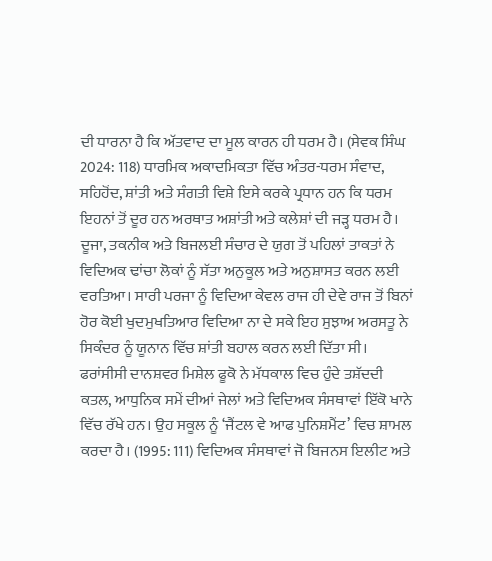ਦੀ ਧਾਰਨਾ ਹੈ ਕਿ ਅੱਤਵਾਦ ਦਾ ਮੂਲ ਕਾਰਨ ਹੀ ਧਰਮ ਹੈ। (ਸੇਵਕ ਸਿੰਘ 2024: 118) ਧਾਰਮਿਕ ਅਕਾਦਮਿਕਤਾ ਵਿੱਚ ਅੰਤਰ-ਧਰਮ ਸੰਵਾਦ, ਸਹਿਹੋਂਦ, ਸ਼ਾਂਤੀ ਅਤੇ ਸੰਗਤੀ ਵਿਸ਼ੇ ਇਸੇ ਕਰਕੇ ਪ੍ਰਧਾਨ ਹਨ ਕਿ ਧਰਮ ਇਹਨਾਂ ਤੋਂ ਦੂਰ ਹਨ ਅਰਥਾਤ ਅਸ਼ਾਂਤੀ ਅਤੇ ਕਲੇਸ਼ਾਂ ਦੀ ਜੜ੍ਹ ਧਰਮ ਹੈ। ਦੂਜਾ, ਤਕਨੀਕ ਅਤੇ ਬਿਜਲਈ ਸੰਚਾਰ ਦੇ ਯੁਗ ਤੋਂ ਪਹਿਲਾਂ ਤਾਕਤਾਂ ਨੇ ਵਿਦਿਅਕ ਢਾਂਚਾ ਲੋਕਾਂ ਨੂੰ ਸੱਤਾ ਅਨੁਕੂਲ ਅਤੇ ਅਨੁਸ਼ਾਸਤ ਕਰਨ ਲਈ ਵਰਤਿਆ। ਸਾਰੀ ਪਰਜਾ ਨੂੰ ਵਿਦਿਆ ਕੇਵਲ ਰਾਜ ਹੀ ਦੇਵੇ ਰਾਜ ਤੋਂ ਬਿਨਾਂ ਹੋਰ ਕੋਈ ਖੁਦਮੁਖਤਿਆਰ ਵਿਦਿਆ ਨਾ ਦੇ ਸਕੇ ਇਹ ਸੁਝਾਅ ਅਰਸਤੂ ਨੇ ਸਿਕੰਦਰ ਨੂੰ ਯੂਨਾਨ ਵਿੱਚ ਸ਼ਾਂਤੀ ਬਹਾਲ ਕਰਨ ਲਈ ਦਿੱਤਾ ਸੀ। ਫਰਾਂਸੀਸੀ ਦਾਨਸ਼ਵਰ ਮਿਸ਼ੇਲ ਫੂਕੋ ਨੇ ਮੱਧਕਾਲ ਵਿਚ ਹੁੰਦੇ ਤਸ਼ੱਦਦੀ ਕਤਲ, ਆਧੁਨਿਕ ਸਮੇਂ ਦੀਆਂ ਜੇਲਾਂ ਅਤੇ ਵਿਦਿਅਕ ਸੰਸਥਾਵਾਂ ਇੱਕੋ ਖਾਨੇ ਵਿੱਚ ਰੱਖੇ ਹਨ। ਉਹ ਸਕੂਲ ਨੂੰ ‘ਜੈਂਟਲ ਵੇ ਆਫ ਪੁਨਿਸ਼ਮੈਂਟ’ ਵਿਚ ਸ਼ਾਮਲ ਕਰਦਾ ਹੈ। (1995: 111) ਵਿਦਿਅਕ ਸੰਸਥਾਵਾਂ ਜੋ ਬਿਜਨਸ ਇਲੀਟ ਅਤੇ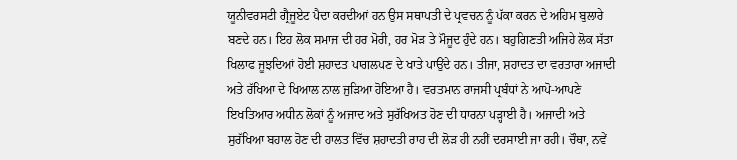ਯੂਨੀਵਰਸਟੀ ਗ੍ਰੈਜੂਏਟ ਪੈਦਾ ਕਰਦੀਆਂ ਹਨ ਉਸ ਸਥਾਪਤੀ ਦੇ ਪ੍ਰਵਚਨ ਨੂੰ ਪੱਕਾ ਕਰਨ ਦੇ ਅਹਿਮ ਬੁਲਾਰੇ ਬਣਦੇ ਹਨ। ਇਹ ਲੋਕ ਸਮਾਜ ਦੀ ਹਰ ਮੋਰੀ, ਹਰ ਮੋੜ ਤੇ ਮੌਜੂਦ ਹੁੰਦੇ ਹਨ। ਬਹੁਗਿਣਤੀ ਅਜਿਹੇ ਲੋਕ ਸੱਤਾ ਖਿਲਾਫ ਜੂਝਦਿਆਂ ਹੋਈ ਸ਼ਹਾਦਤ ਪਾਗਲਪਣ ਦੇ ਖਾਤੇ ਪਾਉਂਦੇ ਹਨ। ਤੀਜਾ, ਸ਼ਹਾਦਤ ਦਾ ਵਰਤਾਰਾ ਅਜਾਦੀ ਅਤੇ ਰੱਖਿਆ ਦੇ ਖਿਆਲ ਨਾਲ ਜੁੜਿਆ ਹੋਇਆ ਹੈ। ਵਰਤਮਾਨ ਰਾਜਸੀ ਪ੍ਰਬੰਧਾਂ ਨੇ ਆਪੋ-ਆਪਣੇ ਇਖਤਿਆਰ ਅਧੀਨ ਲੋਕਾਂ ਨੂੰ ਅਜਾਦ ਅਤੇ ਸੁਰੱਖਿਅਤ ਹੋਣ ਦੀ ਧਾਰਨਾ ਪੜ੍ਹਾਈ ਹੈ। ਅਜਾਦੀ ਅਤੇ ਸੁਰੱਖਿਆ ਬਹਾਲ ਹੋਣ ਦੀ ਹਾਲਤ ਵਿੱਚ ਸ਼ਹਾਦਤੀ ਰਾਹ ਦੀ ਲੋੜ ਹੀ ਨਹੀਂ ਦਰਸਾਈ ਜਾ ਰਹੀ। ਚੌਥਾ, ਨਵੇਂ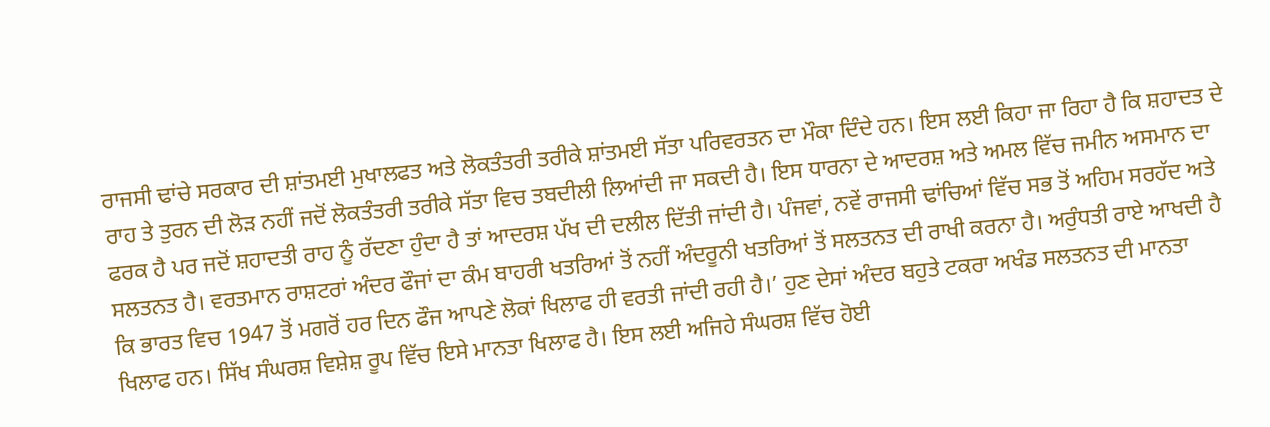ਰਾਜਸੀ ਢਾਂਚੇ ਸਰਕਾਰ ਦੀ ਸ਼ਾਂਤਮਈ ਮੁਖਾਲਫਤ ਅਤੇ ਲੋਕਤੰਤਰੀ ਤਰੀਕੇ ਸ਼ਾਂਤਮਈ ਸੱਤਾ ਪਰਿਵਰਤਨ ਦਾ ਮੌਕਾ ਦਿੰਦੇ ਹਨ। ਇਸ ਲਈ ਕਿਹਾ ਜਾ ਰਿਹਾ ਹੈ ਕਿ ਸ਼ਹਾਦਤ ਦੇ ਰਾਹ ਤੇ ਤੁਰਨ ਦੀ ਲੋੜ ਨਹੀਂ ਜਦੋਂ ਲੋਕਤੰਤਰੀ ਤਰੀਕੇ ਸੱਤਾ ਵਿਚ ਤਬਦੀਲੀ ਲਿਆਂਦੀ ਜਾ ਸਕਦੀ ਹੈ। ਇਸ ਧਾਰਨਾ ਦੇ ਆਦਰਸ਼ ਅਤੇ ਅਮਲ ਵਿੱਚ ਜਮੀਨ ਅਸਮਾਨ ਦਾ ਫਰਕ ਹੈ ਪਰ ਜਦੋਂ ਸ਼ਹਾਦਤੀ ਰਾਹ ਨੂੰ ਰੱਦਣਾ ਹੁੰਦਾ ਹੈ ਤਾਂ ਆਦਰਸ਼ ਪੱਖ ਦੀ ਦਲੀਲ ਦਿੱਤੀ ਜਾਂਦੀ ਹੈ। ਪੰਜਵਾਂ, ਨਵੇਂ ਰਾਜਸੀ ਢਾਂਚਿਆਂ ਵਿੱਚ ਸਭ ਤੋਂ ਅਹਿਮ ਸਰਹੱਦ ਅਤੇ ਸਲਤਨਤ ਹੈ। ਵਰਤਮਾਨ ਰਾਸ਼ਟਰਾਂ ਅੰਦਰ ਫੌਜਾਂ ਦਾ ਕੰਮ ਬਾਹਰੀ ਖਤਰਿਆਂ ਤੋਂ ਨਹੀਂ ਅੰਦਰੂਨੀ ਖਤਰਿਆਂ ਤੋਂ ਸਲਤਨਤ ਦੀ ਰਾਖੀ ਕਰਨਾ ਹੈ। ਅਰੁੰਧਤੀ ਰਾਏ ਆਖਦੀ ਹੈ ਕਿ ਭਾਰਤ ਵਿਚ 1947 ਤੋਂ ਮਗਰੋਂ ਹਰ ਦਿਨ ਫੌਜ ਆਪਣੇ ਲੋਕਾਂ ਖਿਲਾਫ ਹੀ ਵਰਤੀ ਜਾਂਦੀ ਰਹੀ ਹੈ।’ ਹੁਣ ਦੇਸਾਂ ਅੰਦਰ ਬਹੁਤੇ ਟਕਰਾ ਅਖੰਡ ਸਲਤਨਤ ਦੀ ਮਾਨਤਾ ਖਿਲਾਫ ਹਨ। ਸਿੱਖ ਸੰਘਰਸ਼ ਵਿਸ਼ੇਸ਼ ਰੂਪ ਵਿੱਚ ਇਸੇ ਮਾਨਤਾ ਖਿਲਾਫ ਹੈ। ਇਸ ਲਈ ਅਜਿਹੇ ਸੰਘਰਸ਼ ਵਿੱਚ ਹੋਈ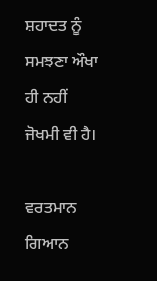ਸ਼ਹਾਦਤ ਨੂੰ ਸਮਝਣਾ ਔਖਾ ਹੀ ਨਹੀਂ ਜੋਖਮੀ ਵੀ ਹੈ।

ਵਰਤਮਾਨ ਗਿਆਨ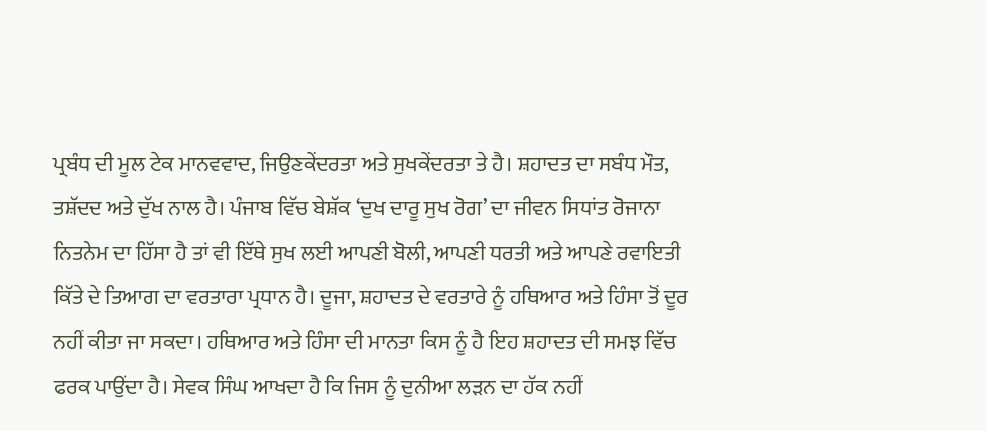ਪ੍ਰਬੰਧ ਦੀ ਮੂਲ ਟੇਕ ਮਾਨਵਵਾਦ, ਜਿਉਣਕੇਂਦਰਤਾ ਅਤੇ ਸੁਖਕੇਂਦਰਤਾ ਤੇ ਹੈ। ਸ਼ਹਾਦਤ ਦਾ ਸਬੰਧ ਮੌਤ, ਤਸ਼ੱਦਦ ਅਤੇ ਦੁੱਖ ਨਾਲ ਹੈ। ਪੰਜਾਬ ਵਿੱਚ ਬੇਸ਼ੱਕ ‘ਦੁਖ ਦਾਰੂ ਸੁਖ ਰੋਗ’ ਦਾ ਜੀਵਨ ਸਿਧਾਂਤ ਰੋਜਾਨਾ ਨਿਤਨੇਮ ਦਾ ਹਿੱਸਾ ਹੈ ਤਾਂ ਵੀ ਇੱਥੇ ਸੁਖ ਲਈ ਆਪਣੀ ਬੋਲੀ, ਆਪਣੀ ਧਰਤੀ ਅਤੇ ਆਪਣੇ ਰਵਾਇਤੀ ਕਿੱਤੇ ਦੇ ਤਿਆਗ ਦਾ ਵਰਤਾਰਾ ਪ੍ਰਧਾਨ ਹੈ। ਦੂਜਾ, ਸ਼ਹਾਦਤ ਦੇ ਵਰਤਾਰੇ ਨੂੰ ਹਥਿਆਰ ਅਤੇ ਹਿੰਸਾ ਤੋਂ ਦੂਰ ਨਹੀਂ ਕੀਤਾ ਜਾ ਸਕਦਾ। ਹਥਿਆਰ ਅਤੇ ਹਿੰਸਾ ਦੀ ਮਾਨਤਾ ਕਿਸ ਨੂੰ ਹੈ ਇਹ ਸ਼ਹਾਦਤ ਦੀ ਸਮਝ ਵਿੱਚ ਫਰਕ ਪਾਉਂਦਾ ਹੈ। ਸੇਵਕ ਸਿੰਘ ਆਖਦਾ ਹੈ ਕਿ ਜਿਸ ਨੂੰ ਦੁਨੀਆ ਲੜਨ ਦਾ ਹੱਕ ਨਹੀਂ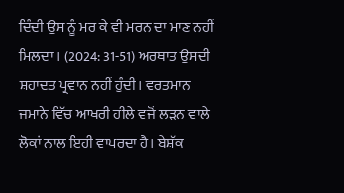ਦਿੰਦੀ ਉਸ ਨੂੰ ਮਰ ਕੇ ਵੀ ਮਰਨ ਦਾ ਮਾਣ ਨਹੀਂ ਮਿਲਦਾ। (2024: 31-51) ਅਰਥਾਤ ਉਸਦੀ ਸ਼ਹਾਦਤ ਪ੍ਰਵਾਨ ਨਹੀਂ ਹੁੰਦੀ। ਵਰਤਮਾਨ ਜਮਾਨੇ ਵਿੱਚ ਆਖਰੀ ਹੀਲੇ ਵਜੋਂ ਲੜਨ ਵਾਲੇ ਲੋਕਾਂ ਨਾਲ ਇਹੀ ਵਾਪਰਦਾ ਹੈ। ਬੇਸ਼ੱਕ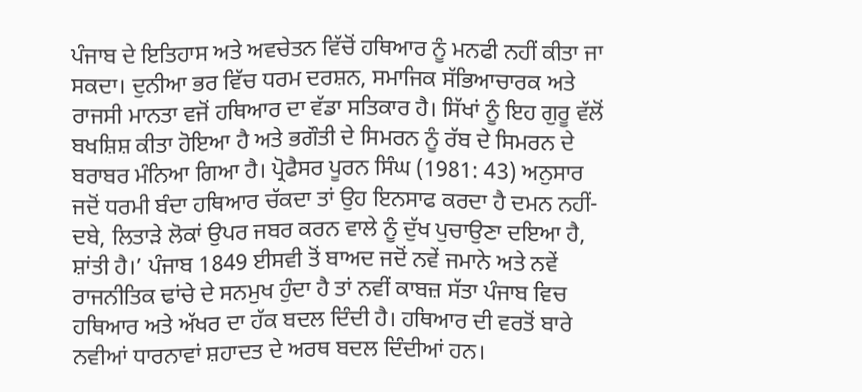ਪੰਜਾਬ ਦੇ ਇਤਿਹਾਸ ਅਤੇ ਅਵਚੇਤਨ ਵਿੱਚੋਂ ਹਥਿਆਰ ਨੂੰ ਮਨਫੀ ਨਹੀਂ ਕੀਤਾ ਜਾ ਸਕਦਾ। ਦੁਨੀਆ ਭਰ ਵਿੱਚ ਧਰਮ ਦਰਸ਼ਨ, ਸਮਾਜਿਕ ਸੱਭਿਆਚਾਰਕ ਅਤੇ ਰਾਜਸੀ ਮਾਨਤਾ ਵਜੋਂ ਹਥਿਆਰ ਦਾ ਵੱਡਾ ਸਤਿਕਾਰ ਹੈ। ਸਿੱਖਾਂ ਨੂੰ ਇਹ ਗੁਰੂ ਵੱਲੋਂ ਬਖਸ਼ਿਸ਼ ਕੀਤਾ ਹੋਇਆ ਹੈ ਅਤੇ ਭਗੌਤੀ ਦੇ ਸਿਮਰਨ ਨੂੰ ਰੱਬ ਦੇ ਸਿਮਰਨ ਦੇ ਬਰਾਬਰ ਮੰਨਿਆ ਗਿਆ ਹੈ। ਪ੍ਰੋਫੈਸਰ ਪੂਰਨ ਸਿੰਘ (1981: 43) ਅਨੁਸਾਰ ਜਦੋਂ ਧਰਮੀ ਬੰਦਾ ਹਥਿਆਰ ਚੱਕਦਾ ਤਾਂ ਉਹ ਇਨਸਾਫ ਕਰਦਾ ਹੈ ਦਮਨ ਨਹੀਂ- ਦਬੇ, ਲਿਤਾੜੇ ਲੋਕਾਂ ਉਪਰ ਜਬਰ ਕਰਨ ਵਾਲੇ ਨੂੰ ਦੁੱਖ ਪੁਚਾਉਣਾ ਦਇਆ ਹੈ, ਸ਼ਾਂਤੀ ਹੈ।’ ਪੰਜਾਬ 1849 ਈਸਵੀ ਤੋਂ ਬਾਅਦ ਜਦੋਂ ਨਵੇਂ ਜਮਾਨੇ ਅਤੇ ਨਵੇਂ ਰਾਜਨੀਤਿਕ ਢਾਂਚੇ ਦੇ ਸਨਮੁਖ ਹੁੰਦਾ ਹੈ ਤਾਂ ਨਵੀਂ ਕਾਬਜ਼ ਸੱਤਾ ਪੰਜਾਬ ਵਿਚ ਹਥਿਆਰ ਅਤੇ ਅੱਖਰ ਦਾ ਹੱਕ ਬਦਲ ਦਿੰਦੀ ਹੈ। ਹਥਿਆਰ ਦੀ ਵਰਤੋਂ ਬਾਰੇ ਨਵੀਆਂ ਧਾਰਨਾਵਾਂ ਸ਼ਹਾਦਤ ਦੇ ਅਰਥ ਬਦਲ ਦਿੰਦੀਆਂ ਹਨ।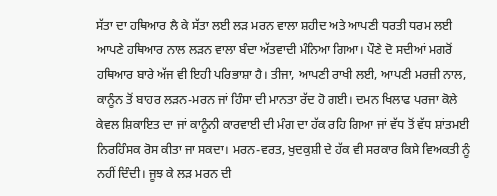ਸੱਤਾ ਦਾ ਹਥਿਆਰ ਲੈ ਕੇ ਸੱਤਾ ਲਈ ਲੜ ਮਰਨ ਵਾਲਾ ਸ਼ਹੀਦ ਅਤੇ ਆਪਣੀ ਧਰਤੀ ਧਰਮ ਲਈ ਆਪਣੇ ਹਥਿਆਰ ਨਾਲ ਲੜਨ ਵਾਲਾ ਬੰਦਾ ਅੱਤਵਾਦੀ ਮੰਨਿਆ ਗਿਆ। ਪੌਣੇ ਦੋ ਸਦੀਆਂ ਮਗਰੋਂ ਹਥਿਆਰ ਬਾਰੇ ਅੱਜ ਵੀ ਇਹੀ ਪਰਿਭਾਸ਼ਾ ਹੈ। ਤੀਜਾ, ਆਪਣੀ ਰਾਖੀ ਲਈ, ਆਪਣੀ ਮਰਜ਼ੀ ਨਾਲ, ਕਾਨੂੰਨ ਤੋਂ ਬਾਹਰ ਲੜਨ-ਮਰਨ ਜਾਂ ਹਿੰਸਾ ਦੀ ਮਾਨਤਾ ਰੱਦ ਹੋ ਗਈ। ਦਮਨ ਖਿਲਾਫ ਪਰਜਾ ਕੋਲੇ ਕੇਵਲ ਸ਼ਿਕਾਇਤ ਦਾ ਜਾਂ ਕਾਨੂੰਨੀ ਕਾਰਵਾਈ ਦੀ ਮੰਗ ਦਾ ਹੱਕ ਰਹਿ ਗਿਆ ਜਾਂ ਵੱਧ ਤੋਂ ਵੱਧ ਸ਼ਾਂਤਮਈ ਨਿਰਹਿੰਸਕ ਰੋਸ ਕੀਤਾ ਜਾ ਸਕਦਾ। ਮਰਨ-ਵਰਤ, ਖੁਦਕੁਸ਼ੀ ਦੇ ਹੱਕ ਵੀ ਸਰਕਾਰ ਕਿਸੇ ਵਿਅਕਤੀ ਨੂੰ ਨਹੀਂ ਦਿੰਦੀ। ਜੂਝ ਕੇ ਲੜ ਮਰਨ ਦੀ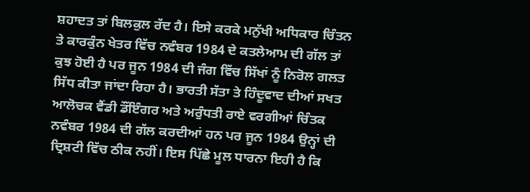ਸ਼ਹਾਦਤ ਤਾਂ ਬਿਲਕੁਲ ਰੱਦ ਹੈ। ਇਸੇ ਕਰਕੇ ਮਨੁੱਖੀ ਅਧਿਕਾਰ ਚਿੰਤਨ ਤੇ ਕਾਰਕੁੰਨ ਖੇਤਰ ਵਿੱਚ ਨਵੰਬਰ 1984 ਦੇ ਕਤਲੇਆਮ ਦੀ ਗੱਲ ਤਾਂ ਕੁਝ ਹੋਈ ਹੈ ਪਰ ਜੂਨ 1984 ਦੀ ਜੰਗ ਵਿੱਚ ਸਿੱਖਾਂ ਨੂੰ ਨਿਰੋਲ ਗਲਤ ਸਿੱਧ ਕੀਤਾ ਜਾਂਦਾ ਰਿਹਾ ਹੈ। ਭਾਰਤੀ ਸੱਤਾ ਤੇ ਹਿੰਦੂਵਾਦ ਦੀਆਂ ਸਖਤ ਆਲੋਚਕ ਵੈਂਡੀ ਡੌਂਇੰਗਰ ਅਤੇ ਅਰੁੰਧਤੀ ਰਾਏ ਵਰਗੀਆਂ ਚਿੰਤਕ ਨਵੰਬਰ 1984 ਦੀ ਗੱਲ ਕਰਦੀਆਂ ਹਨ ਪਰ ਜੂਨ 1984 ਉਨ੍ਹਾਂ ਦੀ ਦ੍ਰਿਸ਼ਟੀ ਵਿੱਚ ਠੀਕ ਨਹੀਂ। ਇਸ ਪਿੱਛੇ ਮੂਲ ਧਾਰਨਾ ਇਹੀ ਹੈ ਕਿ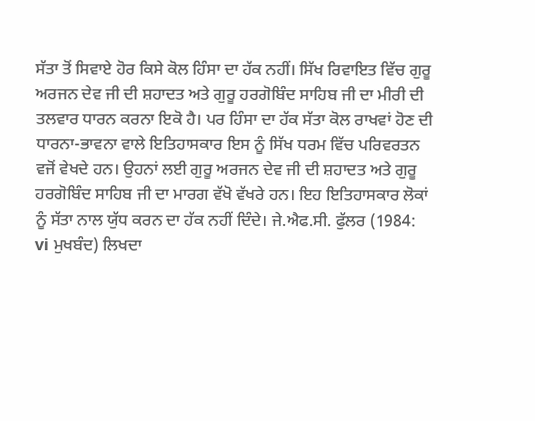ਸੱਤਾ ਤੋਂ ਸਿਵਾਏ ਹੋਰ ਕਿਸੇ ਕੋਲ ਹਿੰਸਾ ਦਾ ਹੱਕ ਨਹੀਂ। ਸਿੱਖ ਰਿਵਾਇਤ ਵਿੱਚ ਗੁਰੂ ਅਰਜਨ ਦੇਵ ਜੀ ਦੀ ਸ਼ਹਾਦਤ ਅਤੇ ਗੁਰੂ ਹਰਗੋਬਿੰਦ ਸਾਹਿਬ ਜੀ ਦਾ ਮੀਰੀ ਦੀ ਤਲਵਾਰ ਧਾਰਨ ਕਰਨਾ ਇਕੋ ਹੈ। ਪਰ ਹਿੰਸਾ ਦਾ ਹੱਕ ਸੱਤਾ ਕੋਲ ਰਾਖਵਾਂ ਹੋਣ ਦੀ ਧਾਰਨਾ-ਭਾਵਨਾ ਵਾਲੇ ਇਤਿਹਾਸਕਾਰ ਇਸ ਨੂੰ ਸਿੱਖ ਧਰਮ ਵਿੱਚ ਪਰਿਵਰਤਨ ਵਜੋਂ ਵੇਖਦੇ ਹਨ। ਉਹਨਾਂ ਲਈ ਗੁਰੂ ਅਰਜਨ ਦੇਵ ਜੀ ਦੀ ਸ਼ਹਾਦਤ ਅਤੇ ਗੁਰੂ ਹਰਗੋਬਿੰਦ ਸਾਹਿਬ ਜੀ ਦਾ ਮਾਰਗ ਵੱਖੋ ਵੱਖਰੇ ਹਨ। ਇਹ ਇਤਿਹਾਸਕਾਰ ਲੋਕਾਂ ਨੂੰ ਸੱਤਾ ਨਾਲ ਯੁੱਧ ਕਰਨ ਦਾ ਹੱਕ ਨਹੀਂ ਦਿੰਦੇ। ਜੇ.ਐਫ.ਸੀ. ਫੁੱਲਰ (1984: vi ਮੁਖਬੰਦ) ਲਿਖਦਾ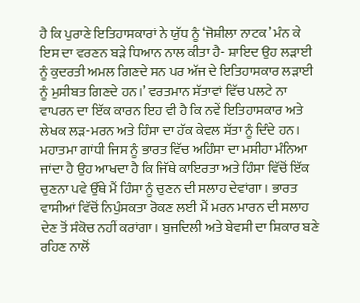ਹੈ ਕਿ ਪੁਰਾਣੇ ਇਤਿਹਾਸਕਾਰਾਂ ਨੇ ਯੁੱਧ ਨੂੰ ‘ਜੋਸ਼ੀਲਾ ਨਾਟਕ’ ਮੰਨ ਕੇ ਇਸ ਦਾ ਵਰਣਨ ਬੜੇ ਧਿਆਨ ਨਾਲ ਕੀਤਾ ਹੈ- ਸ਼ਾਇਦ ਉਹ ਲੜਾਈ ਨੂੰ ਕੁਦਰਤੀ ਅਮਲ ਗਿਣਦੇ ਸਨ ਪਰ ਅੱਜ ਦੇ ਇਤਿਹਾਸਕਾਰ ਲੜਾਈ ਨੂੰ ਮੁਸੀਬਤ ਗਿਣਦੇ ਹਨ।’ ਵਰਤਮਾਨ ਸੱਤਾਵਾਂ ਵਿੱਚ ਪਲਟੇ ਨਾ ਵਾਪਰਨ ਦਾ ਇੱਕ ਕਾਰਨ ਇਹ ਵੀ ਹੈ ਕਿ ਨਵੇਂ ਇਤਿਹਾਸਕਾਰ ਅਤੇ ਲੇਖਕ ਲੜ-ਮਰਨ ਅਤੇ ਹਿੰਸਾ ਦਾ ਹੱਕ ਕੇਵਲ ਸੱਤਾ ਨੂੰ ਦਿੰਦੇ ਹਨ। ਮਹਾਤਮਾ ਗਾਂਧੀ ਜਿਸ ਨੂੰ ਭਾਰਤ ਵਿੱਚ ਅਹਿੰਸਾ ਦਾ ਮਸੀਹਾ ਮੰਨਿਆ ਜਾਂਦਾ ਹੈ ਉਹ ਆਖਦਾ ਹੈ ਕਿ ਜਿੱਥੇ ਕਾਇਰਤਾ ਅਤੇ ਹਿੰਸਾ ਵਿੱਚੋਂ ਇੱਕ ਚੁਣਨਾ ਪਵੇ ਉੱਥੇ ਮੈਂ ਹਿੰਸਾ ਨੂੰ ਚੁਣਨ ਦੀ ਸਲਾਹ ਦੇਵਾਂਗਾ। ਭਾਰਤ ਵਾਸੀਆਂ ਵਿੱਚੋਂ ਨਿਪੁੰਸਕਤਾ ਰੋਕਣ ਲਈ ਮੈਂ ਮਰਨ ਮਾਰਨ ਦੀ ਸਲਾਹ ਦੇਣ ਤੋਂ ਸੰਕੋਚ ਨਹੀਂ ਕਰਾਂਗਾ। ਬੁਜਦਿਲੀ ਅਤੇ ਬੇਵਸੀ ਦਾ ਸ਼ਿਕਾਰ ਬਣੇ ਰਹਿਣ ਨਾਲੋਂ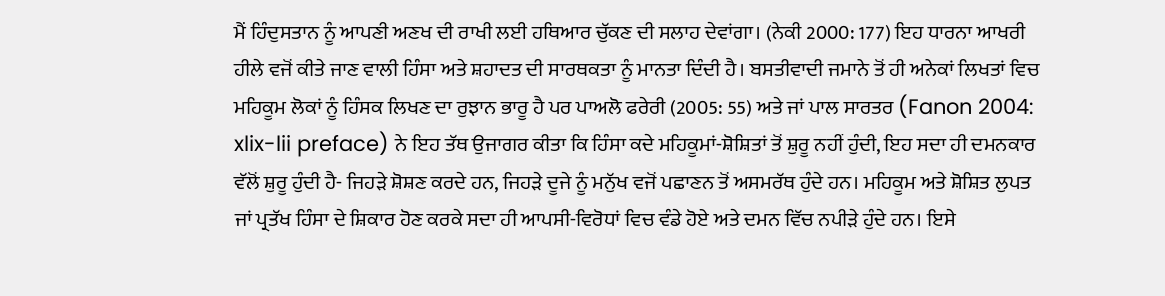ਮੈਂ ਹਿੰਦੁਸਤਾਨ ਨੂੰ ਆਪਣੀ ਅਣਖ ਦੀ ਰਾਖੀ ਲਈ ਹਥਿਆਰ ਚੁੱਕਣ ਦੀ ਸਲਾਹ ਦੇਵਾਂਗਾ। (ਨੇਕੀ 2000: 177) ਇਹ ਧਾਰਨਾ ਆਖਰੀ ਹੀਲੇ ਵਜੋਂ ਕੀਤੇ ਜਾਣ ਵਾਲੀ ਹਿੰਸਾ ਅਤੇ ਸ਼ਹਾਦਤ ਦੀ ਸਾਰਥਕਤਾ ਨੂੰ ਮਾਨਤਾ ਦਿੰਦੀ ਹੈ। ਬਸਤੀਵਾਦੀ ਜਮਾਨੇ ਤੋਂ ਹੀ ਅਨੇਕਾਂ ਲਿਖਤਾਂ ਵਿਚ ਮਹਿਕੂਮ ਲੋਕਾਂ ਨੂੰ ਹਿੰਸਕ ਲਿਖਣ ਦਾ ਰੁਝਾਨ ਭਾਰੂ ਹੈ ਪਰ ਪਾਅਲੋ ਫਰੇਰੀ (2005: 55) ਅਤੇ ਜਾਂ ਪਾਲ ਸਾਰਤਰ (Fanon 2004: xlix-lii preface) ਨੇ ਇਹ ਤੱਥ ਉਜਾਗਰ ਕੀਤਾ ਕਿ ਹਿੰਸਾ ਕਦੇ ਮਹਿਕੂਮਾਂ-ਸ਼ੋਸ਼ਿਤਾਂ ਤੋਂ ਸ਼ੁਰੂ ਨਹੀਂ ਹੁੰਦੀ, ਇਹ ਸਦਾ ਹੀ ਦਮਨਕਾਰ ਵੱਲੋਂ ਸ਼ੁਰੂ ਹੁੰਦੀ ਹੈ- ਜਿਹੜੇ ਸ਼ੋਸ਼ਣ ਕਰਦੇ ਹਨ, ਜਿਹੜੇ ਦੂਜੇ ਨੂੰ ਮਨੁੱਖ ਵਜੋਂ ਪਛਾਣਨ ਤੋਂ ਅਸਮਰੱਥ ਹੁੰਦੇ ਹਨ। ਮਹਿਕੂਮ ਅਤੇ ਸ਼ੋਸ਼ਿਤ ਲੁਪਤ ਜਾਂ ਪ੍ਰਤੱਖ ਹਿੰਸਾ ਦੇ ਸ਼ਿਕਾਰ ਹੋਣ ਕਰਕੇ ਸਦਾ ਹੀ ਆਪਸੀ-ਵਿਰੋਧਾਂ ਵਿਚ ਵੰਡੇ ਹੋਏ ਅਤੇ ਦਮਨ ਵਿੱਚ ਨਪੀੜੇ ਹੁੰਦੇ ਹਨ। ਇਸੇ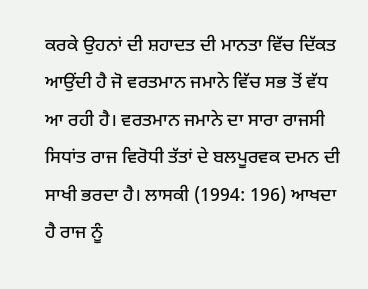ਕਰਕੇ ਉਹਨਾਂ ਦੀ ਸ਼ਹਾਦਤ ਦੀ ਮਾਨਤਾ ਵਿੱਚ ਦਿੱਕਤ ਆਉਂਦੀ ਹੈ ਜੋ ਵਰਤਮਾਨ ਜਮਾਨੇ ਵਿੱਚ ਸਭ ਤੋਂ ਵੱਧ ਆ ਰਹੀ ਹੈ। ਵਰਤਮਾਨ ਜਮਾਨੇ ਦਾ ਸਾਰਾ ਰਾਜਸੀ ਸਿਧਾਂਤ ਰਾਜ ਵਿਰੋਧੀ ਤੱਤਾਂ ਦੇ ਬਲਪੂਰਵਕ ਦਮਨ ਦੀ ਸਾਖੀ ਭਰਦਾ ਹੈ। ਲਾਸਕੀ (1994: 196) ਆਖਦਾ ਹੈ ਰਾਜ ਨੂੰ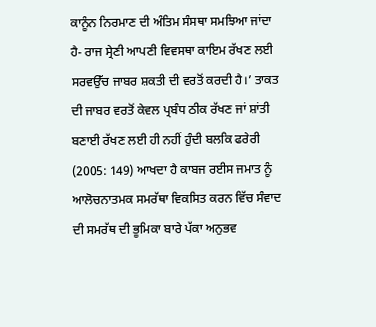ਕਾਨੂੰਨ ਨਿਰਮਾਣ ਦੀ ਅੰਤਿਮ ਸੰਸਥਾ ਸਮਝਿਆ ਜਾਂਦਾ ਹੈ- ਰਾਜ ਸ੍ਰੇਣੀ ਆਪਣੀ ਵਿਵਸਥਾ ਕਾਇਮ ਰੱਖਣ ਲਈ ਸਰਵਉੱਚ ਜਾਬਰ ਸ਼ਕਤੀ ਦੀ ਵਰਤੋਂ ਕਰਦੀ ਹੈ।’ ਤਾਕਤ ਦੀ ਜਾਬਰ ਵਰਤੋਂ ਕੇਵਲ ਪ੍ਰਬੰਧ ਠੀਕ ਰੱਖਣ ਜਾਂ ਸ਼ਾਂਤੀ ਬਣਾਈ ਰੱਖਣ ਲਈ ਹੀ ਨਹੀਂ ਹੁੰਦੀ ਬਲਕਿ ਫਰੇਰੀ (2005: 149) ਆਖਦਾ ਹੈ ਕਾਬਜ ਰਈਸ ਜਮਾਤ ਨੂੰ ਆਲੋਚਨਾਤਮਕ ਸਮਰੱਥਾ ਵਿਕਸਿਤ ਕਰਨ ਵਿੱਚ ਸੰਵਾਦ ਦੀ ਸਮਰੱਥ ਦੀ ਭੂਮਿਕਾ ਬਾਰੇ ਪੱਕਾ ਅਨੁਭਵ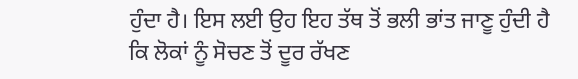ਹੁੰਦਾ ਹੈ। ਇਸ ਲਈ ਉਹ ਇਹ ਤੱਥ ਤੋਂ ਭਲੀ ਭਾਂਤ ਜਾਣੂ ਹੁੰਦੀ ਹੈ ਕਿ ਲੋਕਾਂ ਨੂੰ ਸੋਚਣ ਤੋਂ ਦੂਰ ਰੱਖਣ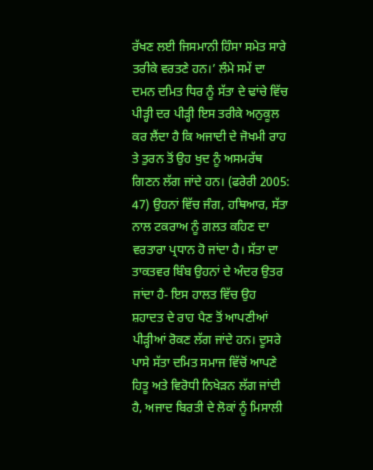ਰੱਖਣ ਲਈ ਜਿਸਮਾਨੀ ਹਿੰਸਾ ਸਮੇਤ ਸਾਰੇ ਤਰੀਕੇ ਵਰਤਣੇ ਹਨ।’ ਲੰਮੇ ਸਮੇਂ ਦਾ ਦਮਨ ਦਮਿਤ ਧਿਰ ਨੂੰ ਸੱਤਾ ਦੇ ਢਾਂਚੇ ਵਿੱਚ ਪੀੜ੍ਹੀ ਦਰ ਪੀੜ੍ਹੀ ਇਸ ਤਰੀਕੇ ਅਨੁਕੂਲ ਕਰ ਲੈਂਦਾ ਹੈ ਕਿ ਅਜਾਦੀ ਦੇ ਜੋਖਮੀ ਰਾਹ ਤੇ ਤੁਰਨ ਤੋਂ ਉਹ ਖੁਦ ਨੂੰ ਅਸਮਰੱਥ ਗਿਣਨ ਲੱਗ ਜਾਂਦੇ ਹਨ। (ਫਰੇਰੀ 2005: 47) ਉਹਨਾਂ ਵਿੱਚ ਜੰਗ, ਹਥਿਆਰ, ਸੱਤਾ ਨਾਲ ਟਕਰਾਅ ਨੂੰ ਗਲਤ ਕਹਿਣ ਦਾ ਵਰਤਾਰਾ ਪ੍ਰਧਾਨ ਹੋ ਜਾਂਦਾ ਹੈ। ਸੱਤਾ ਦਾ ਤਾਕਤਵਰ ਬਿੰਬ ਉਹਨਾਂ ਦੇ ਅੰਦਰ ਉਤਰ ਜਾਂਦਾ ਹੈ- ਇਸ ਹਾਲਤ ਵਿੱਚ ਉਹ ਸ਼ਹਾਦਤ ਦੇ ਰਾਹ ਪੈਣ ਤੋਂ ਆਪਣੀਆਂ ਪੀੜ੍ਹੀਆਂ ਰੋਕਣ ਲੱਗ ਜਾਂਦੇ ਹਨ। ਦੂਸਰੇ ਪਾਸੇ ਸੱਤਾ ਦਮਿਤ ਸਮਾਜ ਵਿੱਚੋਂ ਆਪਣੇ ਹਿਤੂ ਅਤੇ ਵਿਰੋਧੀ ਨਿਖੇੜਨ ਲੱਗ ਜਾਂਦੀ ਹੈ, ਅਜਾਦ ਬਿਰਤੀ ਦੇ ਲੋਕਾਂ ਨੂੰ ਮਿਸਾਲੀ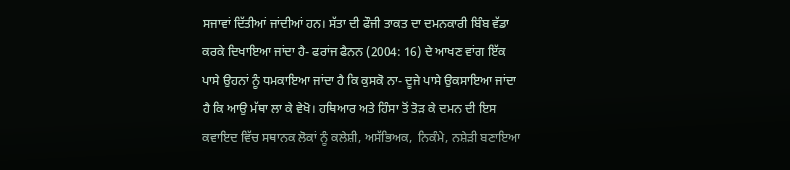ਸਜਾਵਾਂ ਦਿੱਤੀਆਂ ਜਾਂਦੀਆਂ ਹਨ। ਸੱਤਾ ਦੀ ਫੌਜੀ ਤਾਕਤ ਦਾ ਦਮਨਕਾਰੀ ਬਿੰਬ ਵੱਡਾ ਕਰਕੇ ਦਿਖਾਇਆ ਜਾਂਦਾ ਹੈ- ਫਰਾਂਜ ਫੈਨਨ (2004: 16) ਦੇ ਆਖਣ ਵਾਂਗ ਇੱਕ ਪਾਸੇ ਉਹਨਾਂ ਨੂੰ ਧਮਕਾਇਆ ਜਾਂਦਾ ਹੈ ਕਿ ਕੁਸਕੋ ਨਾ- ਦੂਜੇ ਪਾਸੇ ਉਕਸਾਇਆ ਜਾਂਦਾ ਹੈ ਕਿ ਆਉ ਮੱਥਾ ਲਾ ਕੇ ਵੇਖੋ। ਹਥਿਆਰ ਅਤੇ ਹਿੰਸਾ ਤੋਂ ਤੋੜ ਕੇ ਦਮਨ ਦੀ ਇਸ ਕਵਾਇਦ ਵਿੱਚ ਸਥਾਨਕ ਲੋਕਾਂ ਨੂੰ ਕਲੇਸ਼ੀ, ਅਸੱਭਿਅਕ,  ਨਿਕੰਮੇ, ਨਸ਼ੇੜੀ ਬਣਾਇਆ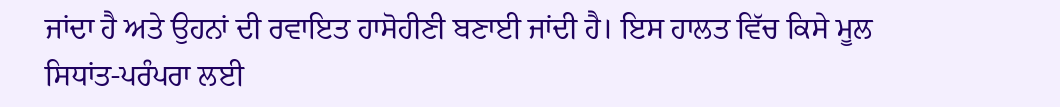ਜਾਂਦਾ ਹੈ ਅਤੇ ਉਹਨਾਂ ਦੀ ਰਵਾਇਤ ਹਾਸੋਹੀਣੀ ਬਣਾਈ ਜਾਂਦੀ ਹੈ। ਇਸ ਹਾਲਤ ਵਿੱਚ ਕਿਸੇ ਮੂਲ ਸਿਧਾਂਤ-ਪਰੰਪਰਾ ਲਈ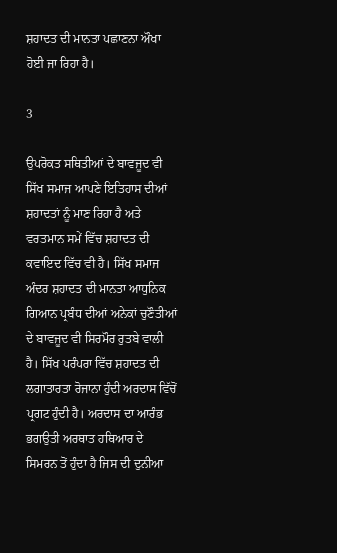ਸ਼ਹਾਦਤ ਦੀ ਮਾਨਤਾ ਪਛਾਣਨਾ ਔਖਾ ਹੋਈ ਜਾ ਰਿਹਾ ਹੈ।

3

ਉਪਰੋਕਤ ਸਥਿਤੀਆਂ ਦੇ ਬਾਵਜੂਦ ਵੀ ਸਿੱਖ ਸਮਾਜ ਆਪਣੇ ਇਤਿਹਾਸ ਦੀਆਂ ਸ਼ਹਾਦਤਾਂ ਨੂੰ ਮਾਣ ਰਿਹਾ ਹੈ ਅਤੇ ਵਰਤਮਾਨ ਸਮੇਂ ਵਿੱਚ ਸ਼ਹਾਦਤ ਦੀ ਕਵਾਇਦ ਵਿੱਚ ਵੀ ਹੈ। ਸਿੱਖ ਸਮਾਜ ਅੰਦਰ ਸ਼ਹਾਦਤ ਦੀ ਮਾਨਤਾ ਆਧੁਨਿਕ ਗਿਆਨ ਪ੍ਰਬੰਧ ਦੀਆਂ ਅਨੇਕਾਂ ਚੁਣੌਤੀਆਂ ਦੇ ਬਾਵਜੂਦ ਵੀ ਸਿਰਮੌਰ ਰੁਤਬੇ ਵਾਲੀ ਹੈ। ਸਿੱਖ ਪਰੰਪਰਾ ਵਿੱਚ ਸ਼ਹਾਦਤ ਦੀ ਲਗਾਤਾਰਤਾ ਰੋਜਾਨਾ ਹੁੰਦੀ ਅਰਦਾਸ ਵਿੱਚੋਂ ਪ੍ਰਗਟ ਹੁੰਦੀ ਹੈ। ਅਰਦਾਸ ਦਾ ਆਰੰਭ ਭਗਉਤੀ ਅਰਥਾਤ ਹਥਿਆਰ ਦੇ ਸਿਮਰਨ ਤੋਂ ਹੁੰਦਾ ਹੈ ਜਿਸ ਦੀ ਦੁਨੀਆ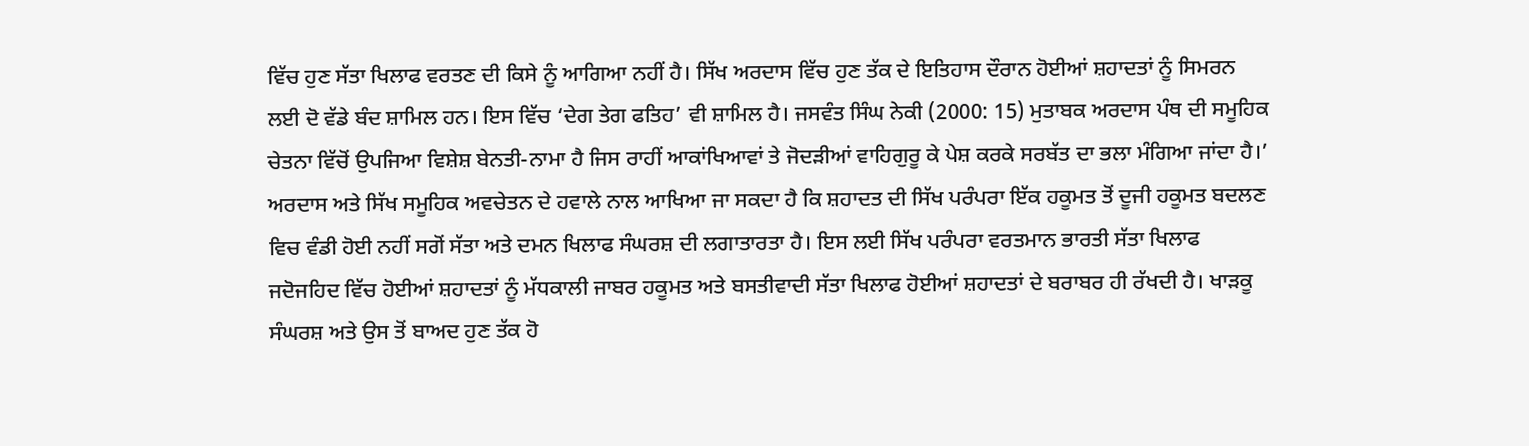ਵਿੱਚ ਹੁਣ ਸੱਤਾ ਖਿਲਾਫ ਵਰਤਣ ਦੀ ਕਿਸੇ ਨੂੰ ਆਗਿਆ ਨਹੀਂ ਹੈ। ਸਿੱਖ ਅਰਦਾਸ ਵਿੱਚ ਹੁਣ ਤੱਕ ਦੇ ਇਤਿਹਾਸ ਦੌਰਾਨ ਹੋਈਆਂ ਸ਼ਹਾਦਤਾਂ ਨੂੰ ਸਿਮਰਨ ਲਈ ਦੋ ਵੱਡੇ ਬੰਦ ਸ਼ਾਮਿਲ ਹਨ। ਇਸ ਵਿੱਚ ‘ਦੇਗ ਤੇਗ ਫਤਿਹ’ ਵੀ ਸ਼ਾਮਿਲ ਹੈ। ਜਸਵੰਤ ਸਿੰਘ ਨੇਕੀ (2000: 15) ਮੁਤਾਬਕ ਅਰਦਾਸ ਪੰਥ ਦੀ ਸਮੂਹਿਕ ਚੇਤਨਾ ਵਿੱਚੋਂ ਉਪਜਿਆ ਵਿਸ਼ੇਸ਼ ਬੇਨਤੀ-ਨਾਮਾ ਹੈ ਜਿਸ ਰਾਹੀਂ ਆਕਾਂਖਿਆਵਾਂ ਤੇ ਜੋਦੜੀਆਂ ਵਾਹਿਗੁਰੂ ਕੇ ਪੇਸ਼ ਕਰਕੇ ਸਰਬੱਤ ਦਾ ਭਲਾ ਮੰਗਿਆ ਜਾਂਦਾ ਹੈ।’ ਅਰਦਾਸ ਅਤੇ ਸਿੱਖ ਸਮੂਹਿਕ ਅਵਚੇਤਨ ਦੇ ਹਵਾਲੇ ਨਾਲ ਆਖਿਆ ਜਾ ਸਕਦਾ ਹੈ ਕਿ ਸ਼ਹਾਦਤ ਦੀ ਸਿੱਖ ਪਰੰਪਰਾ ਇੱਕ ਹਕੂਮਤ ਤੋਂ ਦੂਜੀ ਹਕੂਮਤ ਬਦਲਣ ਵਿਚ ਵੰਡੀ ਹੋਈ ਨਹੀਂ ਸਗੋਂ ਸੱਤਾ ਅਤੇ ਦਮਨ ਖਿਲਾਫ ਸੰਘਰਸ਼ ਦੀ ਲਗਾਤਾਰਤਾ ਹੈ। ਇਸ ਲਈ ਸਿੱਖ ਪਰੰਪਰਾ ਵਰਤਮਾਨ ਭਾਰਤੀ ਸੱਤਾ ਖਿਲਾਫ ਜਦੋਜਹਿਦ ਵਿੱਚ ਹੋਈਆਂ ਸ਼ਹਾਦਤਾਂ ਨੂੰ ਮੱਧਕਾਲੀ ਜਾਬਰ ਹਕੂਮਤ ਅਤੇ ਬਸਤੀਵਾਦੀ ਸੱਤਾ ਖਿਲਾਫ ਹੋਈਆਂ ਸ਼ਹਾਦਤਾਂ ਦੇ ਬਰਾਬਰ ਹੀ ਰੱਖਦੀ ਹੈ। ਖਾੜਕੂ ਸੰਘਰਸ਼ ਅਤੇ ਉਸ ਤੋਂ ਬਾਅਦ ਹੁਣ ਤੱਕ ਹੋ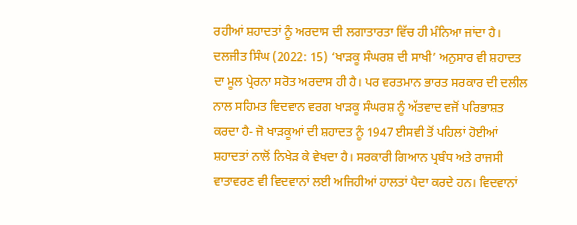ਰਹੀਆਂ ਸ਼ਹਾਦਤਾਂ ਨੂੰ ਅਰਦਾਸ ਦੀ ਲਗਾਤਾਰਤਾ ਵਿੱਚ ਹੀ ਮੰਨਿਆ ਜਾਂਦਾ ਹੈ। ਦਲਜੀਤ ਸਿੰਘ (2022: 15) ‘ਖਾੜਕੂ ਸੰਘਰਸ਼ ਦੀ ਸਾਖੀ’ ਅਨੁਸਾਰ ਵੀ ਸ਼ਹਾਦਤ ਦਾ ਮੂਲ ਪ੍ਰੇਰਨਾ ਸਰੋਤ ਅਰਦਾਸ ਹੀ ਹੈ। ਪਰ ਵਰਤਮਾਨ ਭਾਰਤ ਸਰਕਾਰ ਦੀ ਦਲੀਲ ਨਾਲ ਸਹਿਮਤ ਵਿਦਵਾਨ ਵਰਗ ਖਾੜਕੂ ਸੰਘਰਸ਼ ਨੂੰ ਅੱਤਵਾਦ ਵਜੋਂ ਪਰਿਭਾਸ਼ਤ ਕਰਦਾ ਹੈ- ਜੋ ਖਾੜਕੂਆਂ ਦੀ ਸ਼ਹਾਦਤ ਨੂੰ 1947 ਈਸਵੀ ਤੋਂ ਪਹਿਲਾਂ ਹੋਈਆਂ ਸ਼ਹਾਦਤਾਂ ਨਾਲੋਂ ਨਿਖੇੜ ਕੇ ਵੇਖਦਾ ਹੈ। ਸਰਕਾਰੀ ਗਿਆਨ ਪ੍ਰਬੰਧ ਅਤੇ ਰਾਜਸੀ ਵਾਤਾਵਰਣ ਵੀ ਵਿਦਵਾਨਾਂ ਲਈ ਅਜਿਹੀਆਂ ਹਾਲਤਾਂ ਪੈਦਾ ਕਰਦੇ ਹਨ। ਵਿਦਵਾਨਾਂ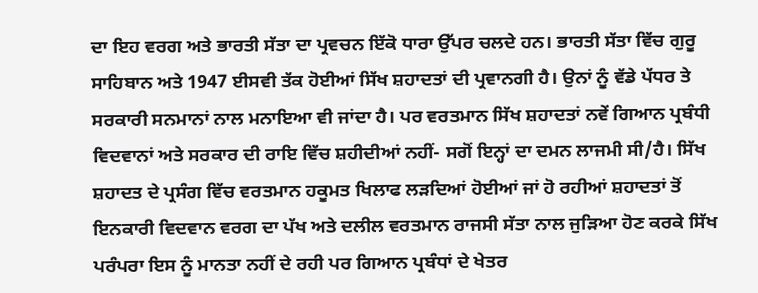ਦਾ ਇਹ ਵਰਗ ਅਤੇ ਭਾਰਤੀ ਸੱਤਾ ਦਾ ਪ੍ਰਵਚਨ ਇੱਕੋ ਧਾਰਾ ਉੱਪਰ ਚਲਦੇ ਹਨ। ਭਾਰਤੀ ਸੱਤਾ ਵਿੱਚ ਗੁਰੂ ਸਾਹਿਬਾਨ ਅਤੇ 1947 ਈਸਵੀ ਤੱਕ ਹੋਈਆਂ ਸਿੱਖ ਸ਼ਹਾਦਤਾਂ ਦੀ ਪ੍ਰਵਾਨਗੀ ਹੈ। ਉਨਾਂ ਨੂੰ ਵੱਡੇ ਪੱਧਰ ਤੇ ਸਰਕਾਰੀ ਸਨਮਾਨਾਂ ਨਾਲ ਮਨਾਇਆ ਵੀ ਜਾਂਦਾ ਹੈ। ਪਰ ਵਰਤਮਾਨ ਸਿੱਖ ਸ਼ਹਾਦਤਾਂ ਨਵੇਂ ਗਿਆਨ ਪ੍ਰਬੰਧੀ ਵਿਦਵਾਨਾਂ ਅਤੇ ਸਰਕਾਰ ਦੀ ਰਾਇ ਵਿੱਚ ਸ਼ਹੀਦੀਆਂ ਨਹੀਂ- ਸਗੋਂ ਇਨ੍ਹਾਂ ਦਾ ਦਮਨ ਲਾਜਮੀ ਸੀ/ਹੈ। ਸਿੱਖ ਸ਼ਹਾਦਤ ਦੇ ਪ੍ਰਸੰਗ ਵਿੱਚ ਵਰਤਮਾਨ ਹਕੂਮਤ ਖਿਲਾਫ ਲੜਦਿਆਂ ਹੋਈਆਂ ਜਾਂ ਹੋ ਰਹੀਆਂ ਸ਼ਹਾਦਤਾਂ ਤੋਂ ਇਨਕਾਰੀ ਵਿਦਵਾਨ ਵਰਗ ਦਾ ਪੱਖ ਅਤੇ ਦਲੀਲ ਵਰਤਮਾਨ ਰਾਜਸੀ ਸੱਤਾ ਨਾਲ ਜੁੜਿਆ ਹੋਣ ਕਰਕੇ ਸਿੱਖ ਪਰੰਪਰਾ ਇਸ ਨੂੰ ਮਾਨਤਾ ਨਹੀਂ ਦੇ ਰਹੀ ਪਰ ਗਿਆਨ ਪ੍ਰਬੰਧਾਂ ਦੇ ਖੇਤਰ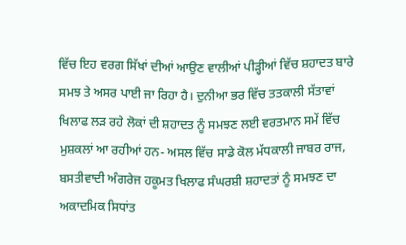ਵਿੱਚ ਇਹ ਵਰਗ ਸਿੱਖਾਂ ਦੀਆਂ ਆਉਣ ਵਾਲੀਆਂ ਪੀੜ੍ਹੀਆਂ ਵਿੱਚ ਸ਼ਹਾਦਤ ਬਾਰੇ ਸਮਝ ਤੇ ਅਸਰ ਪਾਈ ਜਾ ਰਿਹਾ ਹੈ। ਦੁਨੀਆ ਭਰ ਵਿੱਚ ਤਤਕਾਲੀ ਸੱਤਾਵਾਂ ਖਿਲਾਫ ਲੜ ਰਹੇ ਲੋਕਾਂ ਦੀ ਸ਼ਹਾਦਤ ਨੂੰ ਸਮਝਣ ਲਈ ਵਰਤਮਾਨ ਸਮੇਂ ਵਿੱਚ ਮੁਸ਼ਕਲਾਂ ਆ ਰਹੀਆਂ ਹਨ- ਅਸਲ ਵਿੱਚ ਸਾਡੇ ਕੋਲ ਮੱਧਕਾਲੀ ਜਾਬਰ ਰਾਜ, ਬਸਤੀਵਾਦੀ ਅੰਗਰੇਜ ਹਕੂਮਤ ਖਿਲਾਫ ਸੰਘਰਸ਼ੀ ਸ਼ਹਾਦਤਾਂ ਨੂੰ ਸਮਝਣ ਦਾ ਅਕਾਦਮਿਕ ਸਿਧਾਂਤ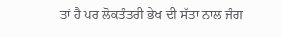ਤਾਂ ਹੈ ਪਰ ਲੋਕਤੰਤਰੀ ਭੇਖ ਦੀ ਸੱਤਾ ਨਾਲ ਜੰਗ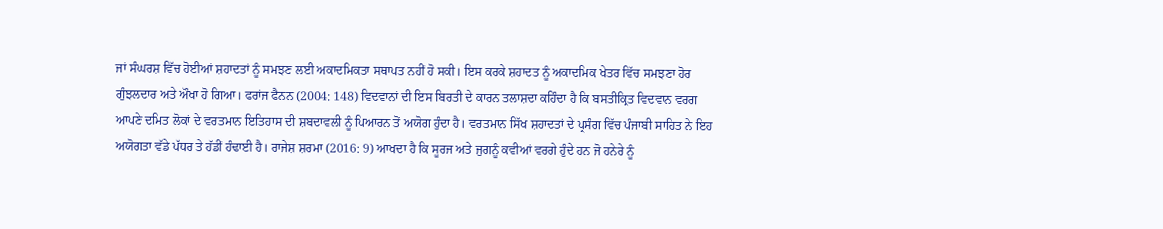ਜਾਂ ਸੰਘਰਸ਼ ਵਿੱਚ ਹੋਈਆਂ ਸ਼ਹਾਦਤਾਂ ਨੂੰ ਸਮਝਣ ਲਈ ਅਕਾਦਮਿਕਤਾ ਸਥਾਪਤ ਨਹੀਂ ਹੋ ਸਕੀ। ਇਸ ਕਰਕੇ ਸ਼ਹਾਦਤ ਨੂੰ ਅਕਾਦਮਿਕ ਖੇਤਰ ਵਿੱਚ ਸਮਝਣਾ ਹੋਰ ਗੁੰਝਲਦਾਰ ਅਤੇ ਔਖਾ ਹੋ ਗਿਆ। ਫਰਾਂਜ ਫੈਨਨ (2004: 148) ਵਿਦਵਾਨਾਂ ਦੀ ਇਸ ਬਿਰਤੀ ਦੇ ਕਾਰਨ ਤਲਾਸ਼ਦਾ ਕਹਿੰਦਾ ਹੈ ਕਿ ਬਸਤੀਕ੍ਰਿਤ ਵਿਦਵਾਨ ਵਰਗ ਆਪਣੇ ਦਮਿਤ ਲੋਕਾਂ ਦੇ ਵਰਤਮਾਨ ਇਤਿਹਾਸ ਦੀ ਸ਼ਬਦਾਵਲੀ ਨੂੰ ਪਿਆਰਨ ਤੋਂ ਅਯੋਗ ਹੁੰਦਾ ਹੈ। ਵਰਤਮਾਨ ਸਿੱਖ ਸ਼ਹਾਦਤਾਂ ਦੇ ਪ੍ਰਸੰਗ ਵਿੱਚ ਪੰਜਾਬੀ ਸਾਹਿਤ ਨੇ ਇਹ ਅਯੋਗਤਾ ਵੱਡੇ ਪੱਧਰ ਤੇ ਹੱਡੀਂ ਹੰਢਾਈ ਹੈ। ਰਾਜੇਸ਼ ਸ਼ਰਮਾ (2016: 9) ਆਖਦਾ ਹੈ ਕਿ ਸੂਰਜ ਅਤੇ ਜੁਗਨੂੰ ਕਵੀਆਂ ਵਰਗੇ ਹੁੰਦੇ ਹਨ ਜੋ ਹਨੇਰੇ ਨੂੰ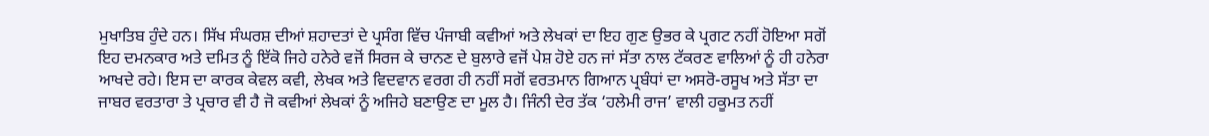ਮੁਖਾਤਿਬ ਹੁੰਦੇ ਹਨ। ਸਿੱਖ ਸੰਘਰਸ਼ ਦੀਆਂ ਸ਼ਹਾਦਤਾਂ ਦੇ ਪ੍ਰਸੰਗ ਵਿੱਚ ਪੰਜਾਬੀ ਕਵੀਆਂ ਅਤੇ ਲੇਖਕਾਂ ਦਾ ਇਹ ਗੁਣ ਉਭਰ ਕੇ ਪ੍ਰਗਟ ਨਹੀਂ ਹੋਇਆ ਸਗੋਂ ਇਹ ਦਮਨਕਾਰ ਅਤੇ ਦਮਿਤ ਨੂੰ ਇੱਕੋ ਜਿਹੇ ਹਨੇਰੇ ਵਜੋਂ ਸਿਰਜ ਕੇ ਚਾਨਣ ਦੇ ਬੁਲਾਰੇ ਵਜੋਂ ਪੇਸ਼ ਹੋਏ ਹਨ ਜਾਂ ਸੱਤਾ ਨਾਲ ਟੱਕਰਣ ਵਾਲਿਆਂ ਨੂੰ ਹੀ ਹਨੇਰਾ ਆਖਦੇ ਰਹੇ। ਇਸ ਦਾ ਕਾਰਕ ਕੇਵਲ ਕਵੀ, ਲੇਖਕ ਅਤੇ ਵਿਦਵਾਨ ਵਰਗ ਹੀ ਨਹੀਂ ਸਗੋਂ ਵਰਤਮਾਨ ਗਿਆਨ ਪ੍ਰਬੰਧਾਂ ਦਾ ਅਸਰੋ-ਰਸੂਖ ਅਤੇ ਸੱਤਾ ਦਾ ਜਾਬਰ ਵਰਤਾਰਾ ਤੇ ਪ੍ਰਚਾਰ ਵੀ ਹੈ ਜੋ ਕਵੀਆਂ ਲੇਖਕਾਂ ਨੂੰ ਅਜਿਹੇ ਬਣਾਉਣ ਦਾ ਮੂਲ ਹੈ। ਜਿੰਨੀ ਦੇਰ ਤੱਕ ‘ਹਲੇਮੀ ਰਾਜ’ ਵਾਲੀ ਹਕੂਮਤ ਨਹੀਂ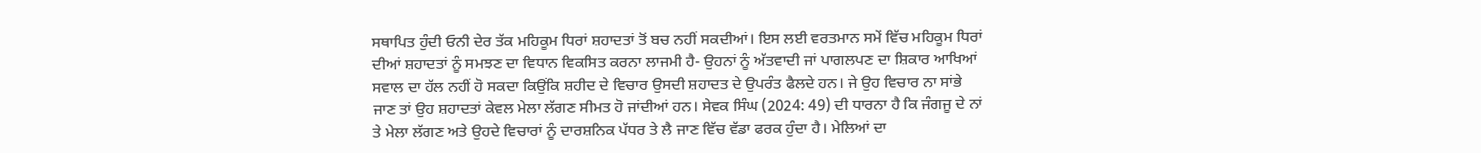ਸਥਾਪਿਤ ਹੁੰਦੀ ਓਨੀ ਦੇਰ ਤੱਕ ਮਹਿਕੂਮ ਧਿਰਾਂ ਸ਼ਹਾਦਤਾਂ ਤੋਂ ਬਚ ਨਹੀਂ ਸਕਦੀਆਂ। ਇਸ ਲਈ ਵਰਤਮਾਨ ਸਮੇਂ ਵਿੱਚ ਮਹਿਕੂਮ ਧਿਰਾਂ ਦੀਆਂ ਸ਼ਹਾਦਤਾਂ ਨੂੰ ਸਮਝਣ ਦਾ ਵਿਧਾਨ ਵਿਕਸਿਤ ਕਰਨਾ ਲਾਜਮੀ ਹੈ- ਉਹਨਾਂ ਨੂੰ ਅੱਤਵਾਦੀ ਜਾਂ ਪਾਗਲਪਣ ਦਾ ਸ਼ਿਕਾਰ ਆਖਿਆਂ ਸਵਾਲ ਦਾ ਹੱਲ ਨਹੀਂ ਹੋ ਸਕਦਾ ਕਿਉਂਕਿ ਸ਼ਹੀਦ ਦੇ ਵਿਚਾਰ ਉਸਦੀ ਸ਼ਹਾਦਤ ਦੇ ਉਪਰੰਤ ਫੈਲਦੇ ਹਨ। ਜੇ ਉਹ ਵਿਚਾਰ ਨਾ ਸਾਂਭੇ ਜਾਣ ਤਾਂ ਉਹ ਸ਼ਹਾਦਤਾਂ ਕੇਵਲ ਮੇਲਾ ਲੱਗਣ ਸੀਮਤ ਹੋ ਜਾਂਦੀਆਂ ਹਨ। ਸੇਵਕ ਸਿੰਘ (2024: 49) ਦੀ ਧਾਰਨਾ ਹੈ ਕਿ ਜੰਗਜੂ ਦੇ ਨਾਂ ਤੇ ਮੇਲਾ ਲੱਗਣ ਅਤੇ ਉਹਦੇ ਵਿਚਾਰਾਂ ਨੂੰ ਦਾਰਸ਼ਨਿਕ ਪੱਧਰ ਤੇ ਲੈ ਜਾਣ ਵਿੱਚ ਵੱਡਾ ਫਰਕ ਹੁੰਦਾ ਹੈ। ਮੇਲਿਆਂ ਦਾ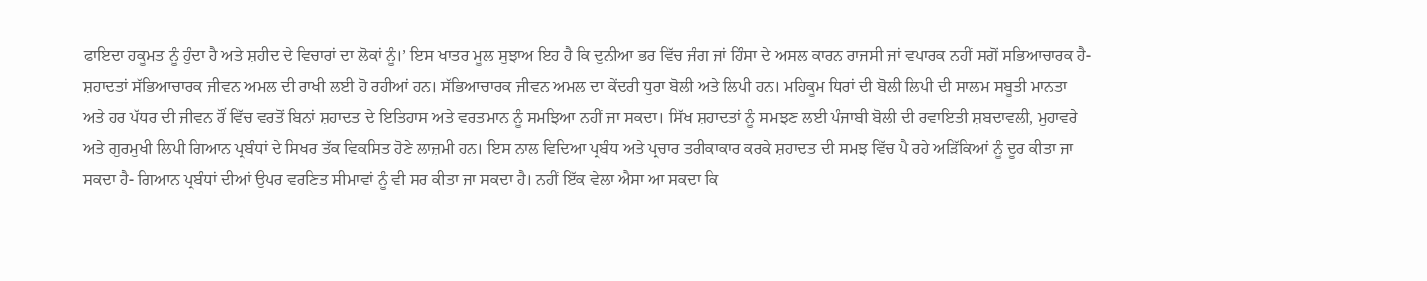ਫਾਇਦਾ ਹਕੂਮਤ ਨੂੰ ਹੁੰਦਾ ਹੈ ਅਤੇ ਸ਼ਹੀਦ ਦੇ ਵਿਚਾਰਾਂ ਦਾ ਲੋਕਾਂ ਨੂੰ।’ ਇਸ ਖਾਤਰ ਮੂਲ ਸੁਝਾਅ ਇਹ ਹੈ ਕਿ ਦੁਨੀਆ ਭਰ ਵਿੱਚ ਜੰਗ ਜਾਂ ਹਿੰਸਾ ਦੇ ਅਸਲ ਕਾਰਨ ਰਾਜਸੀ ਜਾਂ ਵਪਾਰਕ ਨਹੀਂ ਸਗੋਂ ਸਭਿਆਚਾਰਕ ਹੈ- ਸ਼ਹਾਦਤਾਂ ਸੱਭਿਆਚਾਰਕ ਜੀਵਨ ਅਮਲ ਦੀ ਰਾਖੀ ਲਈ ਹੋ ਰਹੀਆਂ ਹਨ। ਸੱਭਿਆਚਾਰਕ ਜੀਵਨ ਅਮਲ ਦਾ ਕੇਂਦਰੀ ਧੁਰਾ ਬੋਲੀ ਅਤੇ ਲਿਪੀ ਹਨ। ਮਹਿਕੂਮ ਧਿਰਾਂ ਦੀ ਬੋਲੀ ਲਿਪੀ ਦੀ ਸਾਲਮ ਸਬੂਤੀ ਮਾਨਤਾ ਅਤੇ ਹਰ ਪੱਧਰ ਦੀ ਜੀਵਨ ਰੌਂ ਵਿੱਚ ਵਰਤੋਂ ਬਿਨਾਂ ਸ਼ਹਾਦਤ ਦੇ ਇਤਿਹਾਸ ਅਤੇ ਵਰਤਮਾਨ ਨੂੰ ਸਮਝਿਆ ਨਹੀਂ ਜਾ ਸਕਦਾ। ਸਿੱਖ ਸ਼ਹਾਦਤਾਂ ਨੂੰ ਸਮਝਣ ਲਈ ਪੰਜਾਬੀ ਬੋਲੀ ਦੀ ਰਵਾਇਤੀ ਸ਼ਬਦਾਵਲੀ, ਮੁਹਾਵਰੇ ਅਤੇ ਗੁਰਮੁਖੀ ਲਿਪੀ ਗਿਆਨ ਪ੍ਰਬੰਧਾਂ ਦੇ ਸਿਖਰ ਤੱਕ ਵਿਕਸਿਤ ਹੋਣੇ ਲਾਜ਼ਮੀ ਹਨ। ਇਸ ਨਾਲ ਵਿਦਿਆ ਪ੍ਰਬੰਧ ਅਤੇ ਪ੍ਰਚਾਰ ਤਰੀਕਾਕਾਰ ਕਰਕੇ ਸ਼ਹਾਦਤ ਦੀ ਸਮਝ ਵਿੱਚ ਪੈ ਰਹੇ ਅੜਿੱਕਿਆਂ ਨੂੰ ਦੂਰ ਕੀਤਾ ਜਾ ਸਕਦਾ ਹੈ- ਗਿਆਨ ਪ੍ਰਬੰਧਾਂ ਦੀਆਂ ਉਪਰ ਵਰਣਿਤ ਸੀਮਾਵਾਂ ਨੂੰ ਵੀ ਸਰ ਕੀਤਾ ਜਾ ਸਕਦਾ ਹੈ। ਨਹੀਂ ਇੱਕ ਵੇਲਾ ਐਸਾ ਆ ਸਕਦਾ ਕਿ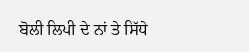ਬੋਲੀ ਲਿਪੀ ਦੇ ਨਾਂ ਤੇ ਸਿੱਧੇ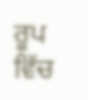ਰੂਪ ਵਿੱਚ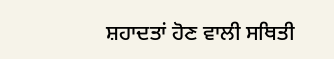ਸ਼ਹਾਦਤਾਂ ਹੋਣ ਵਾਲੀ ਸਥਿਤੀ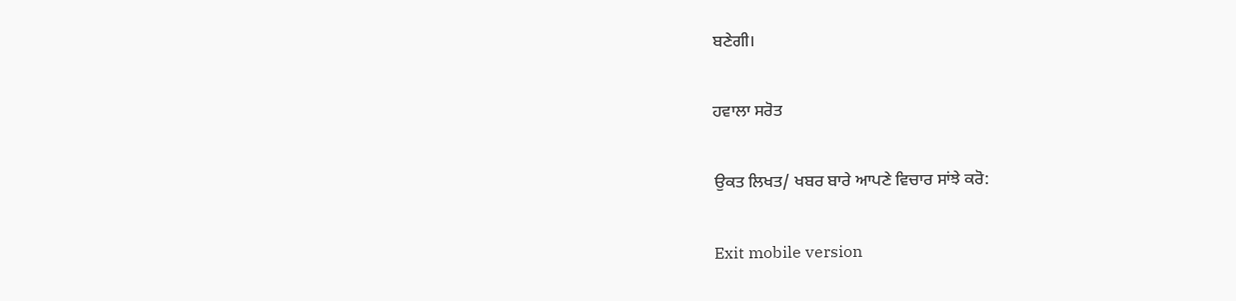ਬਣੇਗੀ।

ਹਵਾਲਾ ਸਰੋਤ

ਉਕਤ ਲਿਖਤ/ ਖਬਰ ਬਾਰੇ ਆਪਣੇ ਵਿਚਾਰ ਸਾਂਝੇ ਕਰੋ:

Exit mobile version